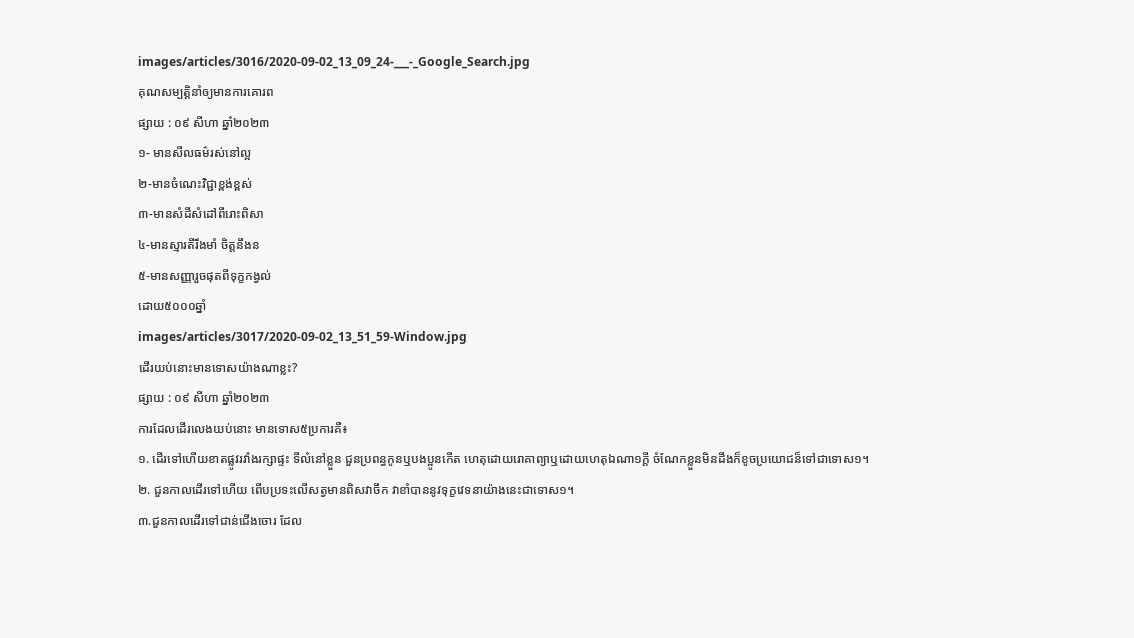images/articles/3016/2020-09-02_13_09_24-___-_Google_Search.jpg
គុណសម្បត្តិនាំឲ្យមានការគោរព
ផ្សាយ : ០៩ សីហា ឆ្នាំ២០២៣
១- មានសីលធម៌រស់នៅល្អ
២-មានចំណេះវិជ្ជាខ្ពង់ខ្ពស់
៣-មានសំដីសំដៅពីរោះពិសា
៤-មានស្មារតីរឹងមាំ ចិត្តនឹងន
៥-មានសញ្ញារួចផុតពីទុក្ខកង្វល់
ដោយ៥០០០ឆ្នាំ
images/articles/3017/2020-09-02_13_51_59-Window.jpg
ដើរយប់នោះមានទោសយ៉ាងណាខ្លះ?
ផ្សាយ : ០៩ សីហា ឆ្នាំ២០២៣
ការដែលដើរលេងយប់នោះ មានទោស៥ប្រការគឺ៖
១. ដើរទៅហើយខាតផ្លូវរវាំងរក្សាផ្ទះ ទីលំនៅខ្លួន ជួនប្រពន្ធកូនឬបងប្អូនកើត ហេតុដោយរោគាព្យាឬដោយហេតុឯណា១ក្តី ចំណែកខ្លួនមិនដឹងក៏ខូចប្រយោជន៏ទៅជាទោស១។
២. ជួនកាលដើរទៅហើយ ពើបប្រទះលើសត្វមានពិសវាចឹក វាខាំបាននូវទុក្ខវេទនាយ៉ាងនេះជាទោស១។
៣.ជួនកាលដើរទៅជាន់ជើងចោរ ដែល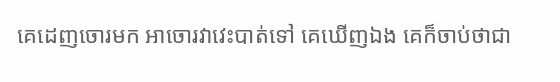គេដេញចោរមក អាចោរវាវេះបាត់ទៅ គេឃើញឯង គេក៏ចាប់ថាជា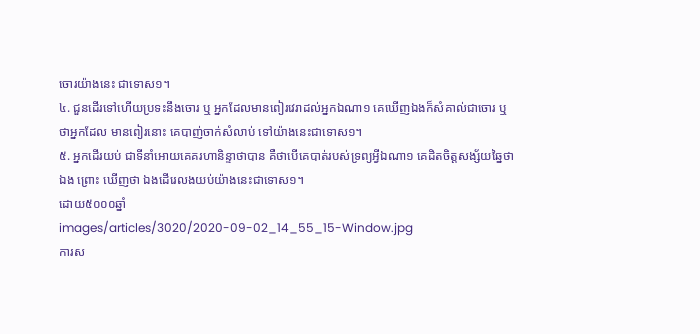ចោរយ៉ាងនេះ ជាទោស១។
៤. ជួនដើរទៅហើយប្រទះនឹងចោរ ឬ អ្នកដែលមានពៀរវេរាដល់អ្នកឯណា១ គេឃើញឯងក៏សំគាល់ជាចោរ ឬ ថាអ្នកដែល មានពៀរនោះ គេបាញ់ចាក់សំលាប់ ទៅយ៉ាងនេះជាទោស១។
៥. អ្នកដើរយប់ ជាទីនាំអោយគេគរហានិន្ទាថាបាន គឺថាបើគេបាត់របស់ទ្រព្យអ្វីឯណា១ គេដិតចិត្តសង្ស័យឆ្នៃថា ឯង ព្រោះ ឃើញថា ឯងដើរេលងយប់យ៉ាងនេះជាទោស១។
ដោយ៥០០០ឆ្នាំ
images/articles/3020/2020-09-02_14_55_15-Window.jpg
ការស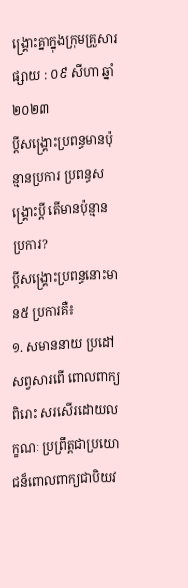ង្គ្រោះគ្នាក្នុងក្រុមគ្រួសារ
ផ្សាយ : ០៩ សីហា ឆ្នាំ២០២៣
ប្តីសង្រ្គោះប្រពន្ធមានប៉ុន្មានប្រការ ប្រពន្ធសង្រ្គោះប្តី តើមានប៉ុន្មានប្រការ?
ប្តីសង្រ្គោះប្រពន្ធនោះមាន៥ ប្រការគឺ៖
១. សមាននាយ ប្រដៅសព្វសារពើ ពោលពាក្យពិរោះ សរសើរដោយលក្ខណៈ ប្រព្រឹត្តជាប្រយោជន៏ពោលពាក្យជាបិយវ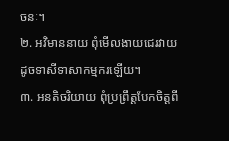ចនៈ។
២. អវិមាននាយ ពុំមើលងាយជេរវាយដូចទាសីទាសាកម្មករឡើយ។
៣. អនតិចរិយាយ ពុំប្រព្រឹត្តបែកចិត្តពី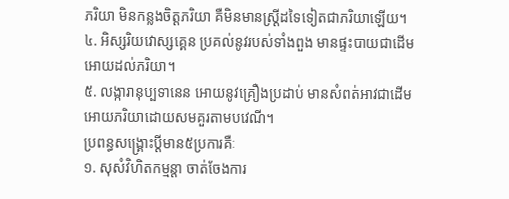ភរិយា មិនកន្លងចិត្តភរិយា គឺមិនមានស្រ្តីដទៃទៀតជាភរិយាឡើយ។
៤. អិស្សរិយវោស្សគ្គេន ប្រគល់នូវរបស់ទាំងពួង មានផ្ទះបាយជាដើមអោយដល់ភរិយា។
៥. លង្ការានុប្បទានេន អោយនូវគ្រឿងប្រដាប់ មានសំពត់អាវជាដើម អោយភរិយាដោយសមគួរតាមបវេណី។
ប្រពន្ធសង្រ្គោះប្តីមាន៥ប្រការគឺៈ
១. សុសំវិហិតកម្មន្តា ចាត់ចែងការ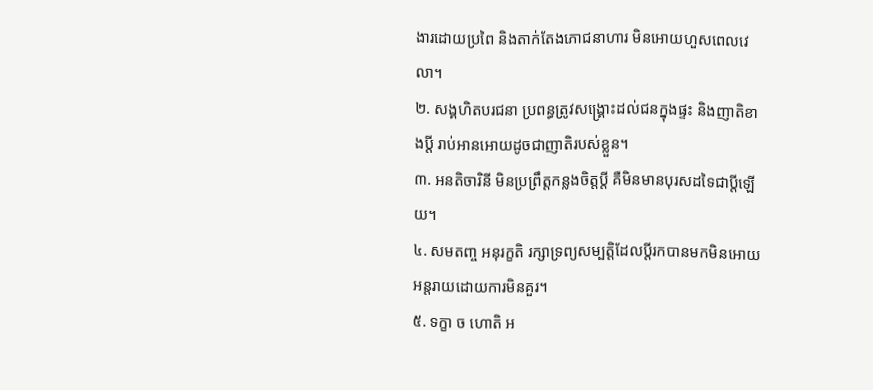ងារដោយប្រពៃ និងតាក់តែងភោជនាហារ មិនអោយហួសពេលវេលា។
២. សង្គហិតបរជនា ប្រពន្ធត្រូវសង្រ្គោះដល់ជនក្នុងផ្ទះ និងញាតិខាងប្តី រាប់អានអោយដូចជាញាតិរបស់ខ្លួន។
៣. អនតិចារិនី មិនប្រព្រឹត្តកន្លងចិត្តប្តី គឺមិនមានបុរសដទៃជាប្តីឡើយ។
៤. សមតពា្ច អនុរក្ខតិ រក្សាទ្រព្យសម្បត្តិដែលប្តីរកបានមកមិនអោយអន្តរាយដោយការមិនគួរ។
៥. ទក្ខា ច ហោតិ អ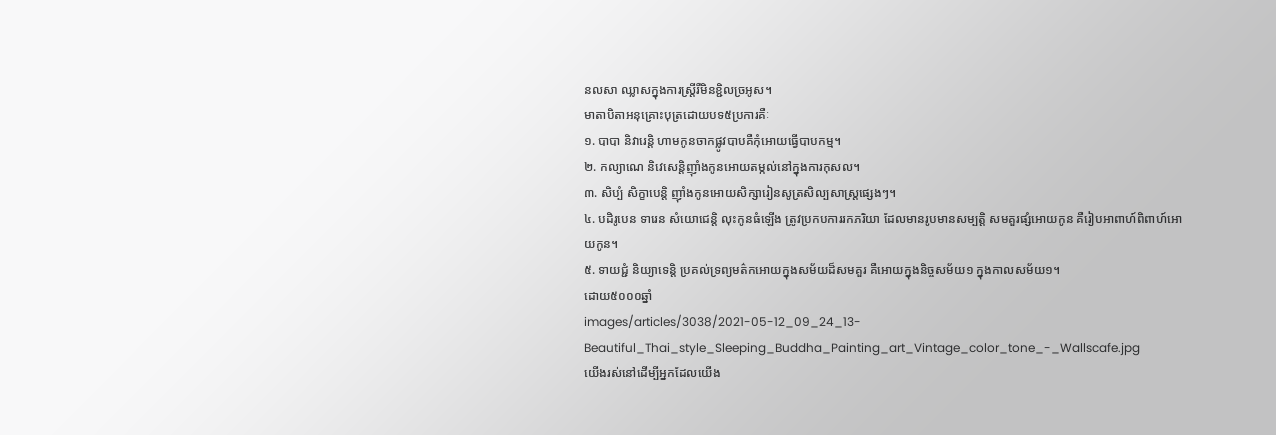នលសា ឈ្លាសក្នុងការស្រ្តីរឺមិនខ្ជិលច្រអូស។
មាតាបិតាអនុគ្រោះបុត្រដោយបទ៥ប្រការគឺៈ
១. បាបា និវារេន្តិ ហាមកូនចាកផ្លូវបាបគឺកុំអោយធ្វើបាបកម្ម។
២. កល្យាណេ និវេសេន្តិញ៉ាំងកូនអោយតម្កល់នៅក្នុងការកុសល។
៣. សិប្បំ សិក្ខាបេន្តិ ញ៉ាំងកូនអោយសិក្សារៀនសូត្រសិល្បសាស្រ្តផ្សេងៗ។
៤. បដិរូបេន ទារេន សំយោជេន្តិ លុះកូនធំឡើង ត្រូវប្រកបការរកភរិយា ដែលមានរូបមានសម្បត្តិ សមគួរផ្សំអោយកូន គឺរៀបអាពាហ៍ពិពាហ៍អោយកូន។
៥. ទាយជ្ជំ និយ្យាទេន្តិ ប្រគល់ទ្រព្យមត៌កអោយក្នុងសម័យដ៏សមគួរ គឺអោយក្នុងនិច្ចសម័យ១ ក្នុងកាលសម័យ១។
ដោយ៥០០០ឆ្នាំ
images/articles/3038/2021-05-12_09_24_13-Beautiful_Thai_style_Sleeping_Buddha_Painting_art_Vintage_color_tone_-_Wallscafe.jpg
យើងរស់នៅដើម្បីអ្នកដែលយើង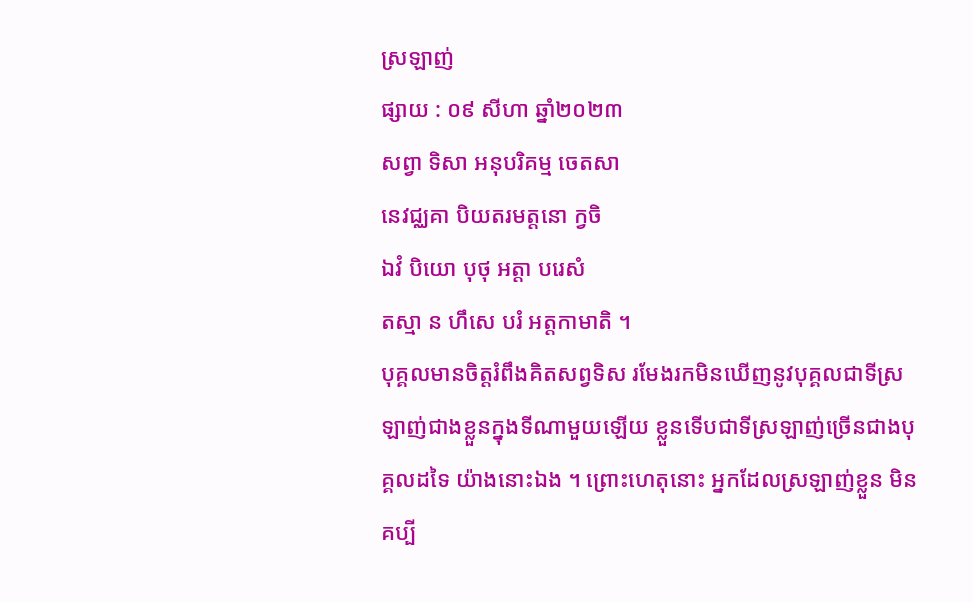ស្រឡាញ់
ផ្សាយ : ០៩ សីហា ឆ្នាំ២០២៣
សព្វា ទិសា អនុបរិគម្ម ចេតសា
នេវជ្ឈគា បិយតរមត្តនោ ក្វចិ
ឯវំ បិយោ បុថុ អត្តា បរេសំ
តស្មា ន ហឹសេ បរំ អត្តកាមាតិ ។
បុគ្គលមានចិត្តរំពឹងគិតសព្វទិស រមែងរកមិនឃើញនូវបុគ្គលជាទីស្រឡាញ់ជាងខ្លួនក្នុងទីណាមួយឡើយ ខ្លួនទើបជាទីស្រឡាញ់ច្រើនជាងបុគ្គលដទៃ យ៉ាងនោះឯង ។ ព្រោះហេតុនោះ អ្នកដែលស្រឡាញ់ខ្លួន មិនគប្បី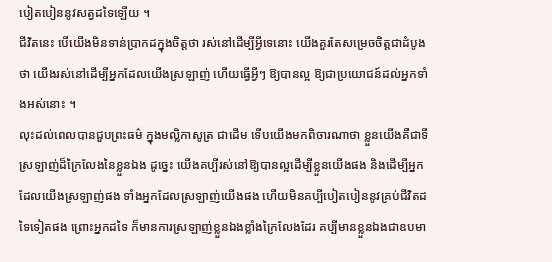បៀតបៀននូវសត្វដទៃឡើយ ។
ជីវិតនេះ បើយើងមិនទាន់ប្រាកដក្នុងចិត្តថា រស់នៅដើម្បីអ្វីទេនោះ យើងគួរតែសម្រេចចិត្តជាដំបូងថា យើងរស់នៅដើម្បីអ្នកដែលយើងស្រឡាញ់ ហើយធ្វើអ្វីៗ ឱ្យបានល្អ ឱ្យជាប្រយោជន៍ដល់អ្នកទាំងអស់នោះ ។
លុះដល់ពេលបានជួបព្រះធម៌ ក្នុងមល្លិកាសូត្រ ជាដើម ទើបយើងមកពិចារណាថា ខ្លួនយើងគឺជាទីស្រឡាញ់ដ៏ក្រៃលែងនៃខ្លួនឯង ដូច្នេះ យើងគប្បីរស់នៅឱ្យបានល្អដើម្បីខ្លួនយើងផង និងដើម្បីអ្នកដែលយើងស្រឡាញ់ផង ទាំងអ្នកដែលស្រឡាញ់យើងផង ហើយមិនគប្បីបៀតបៀននូវគ្រប់ជីវិតដទៃទៀតផង ព្រោះអ្នកដទៃ ក៏មានការស្រឡាញ់ខ្លួនឯងខ្លាំងក្រៃលែងដែរ គប្បីមានខ្លួនឯងជាឧបមា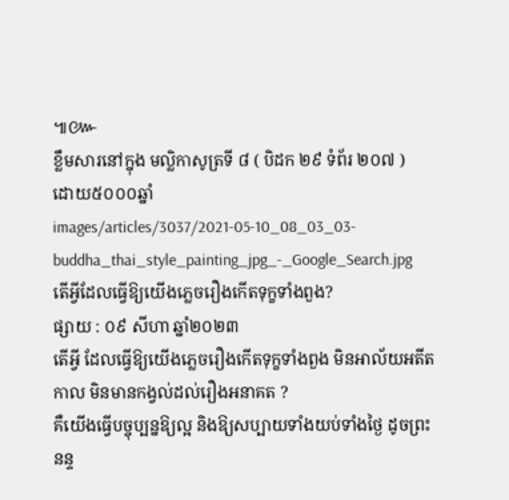៕៚
ខ្លឹមសារនៅក្នុង មល្លិកាសូត្រទី ៨ ( បិដក ២៩ ទំព័រ ២០៧ )
ដោយ៥០០០ឆ្នាំ
images/articles/3037/2021-05-10_08_03_03-buddha_thai_style_painting_jpg_-_Google_Search.jpg
តើអ្វីដែលធ្វើឱ្យយើងភ្លេចរឿងកើតទុក្ខទាំងពួង?
ផ្សាយ : ០៩ សីហា ឆ្នាំ២០២៣
តើអ្វី ដែលធ្វើឱ្យយើងភ្លេចរឿងកើតទុក្ខទាំងពួង មិនអាល័យអតីតកាល មិនមានកង្វល់ដល់រឿងអនាគត ?
គឺយើងធ្វើបច្ចុប្បន្នឱ្យល្អ និងឱ្យសប្បាយទាំងយប់ទាំងថ្ងៃ ដូចព្រះនន្ទ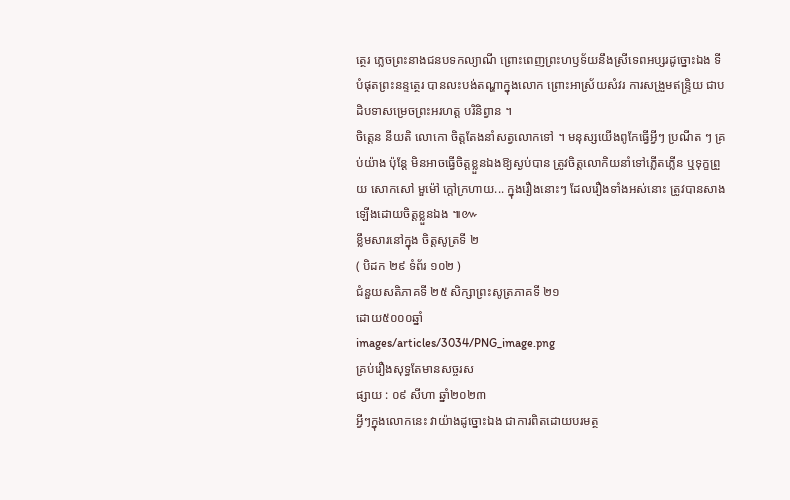ត្ថេរ ភ្លេចព្រះនាងជនបទកល្យាណី ព្រោះពេញព្រះហឫទ័យនឹងស្រីទេពអប្សរដូច្នោះឯង ទីបំផុតព្រះនន្ទត្ថេរ បានលះបង់តណ្ហាក្នុងលោក ព្រោះអាស្រ័យសំវរ ការសង្រួមឥន្ទ្រិយ ជាបដិបទាសម្រេចព្រះអរហត្ត បរិនិព្វាន ។
ចិត្តេន នីយតិ លោកោ ចិត្តតែងនាំសត្វលោកទៅ ។ មនុស្សយើងពូកែធ្វើអ្វីៗ ប្រណីត ៗ គ្រប់យ៉ាង ប៉ុន្តែ មិនអាចធ្វើចិត្តខ្លួនឯងឱ្យស្ងប់បាន ត្រូវចិត្តលោកិយនាំទៅភ្លើតភ្លើន ឬទុក្ខព្រួយ សោកសៅ មួម៉ៅ ក្ដៅក្រហាយ... ក្នុងរឿងនោះៗ ដែលរឿងទាំងអស់នោះ ត្រូវបានសាងឡើងដោយចិត្តខ្លួនឯង ៕៚
ខ្លឹមសារនៅក្នុង ចិត្តសូត្រទី ២
( បិដក ២៩ ទំព័រ ១០២ )
ជំនួយសតិភាគទី ២៥ សិក្សាព្រះសូត្រភាគទី ២១
ដោយ៥០០០ឆ្នាំ
images/articles/3034/PNG_image.png
គ្រប់រឿងសុទ្ធតែមានសច្ចរស
ផ្សាយ : ០៩ សីហា ឆ្នាំ២០២៣
អ្វីៗក្នុងលោកនេះ វាយ៉ាងដូច្នោះឯង ជាការពិតដោយបរមត្ថ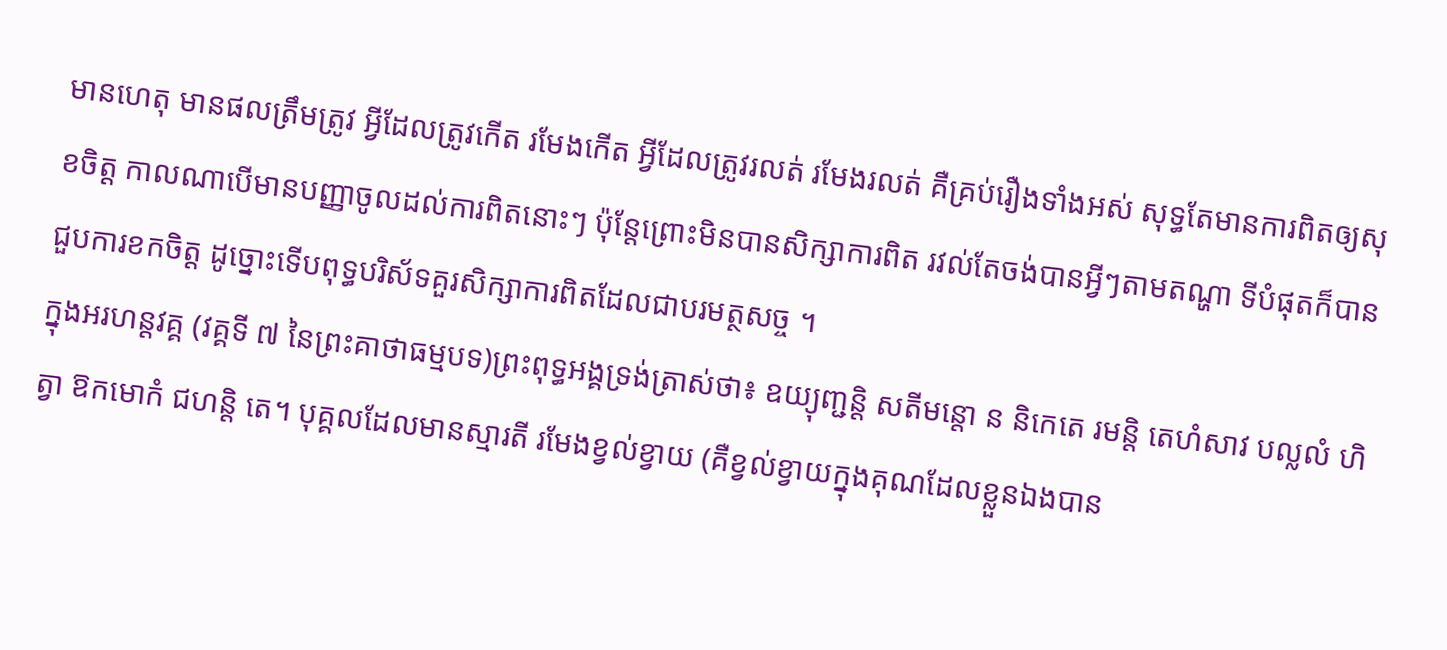មានហេតុ មានផលត្រឹមត្រូវ អ្វីដែលត្រូវកើត រមែងកើត អ្វីដែលត្រូវរលត់ រមែងរលត់ គឺគ្រប់រឿងទាំងអស់ សុទ្ធតែមានការពិតឲ្យសុខចិត្ត កាលណាបើមានបញ្ញាចូលដល់ការពិតនោះៗ ប៉ុន្តែព្រោះមិនបានសិក្សាការពិត រវល់តែចង់បានអ្វីៗតាមតណ្ហា ទីបំផុតក៏បានជួបការខកចិត្ត ដូច្នោះទើបពុទ្ធបរិស័ទគួរសិក្សាការពិតដែលជាបរមត្ថសច្ច ។
ក្នុងអរហន្តវគ្គ (វគ្គទី ៧ នៃព្រះគាថាធម្មបទ)ព្រះពុទ្ធអង្គទ្រង់ត្រាស់ថា៖ ឧយ្យុញ្ជន្តិ សតីមន្តោ ន និកេតេ រមន្តិ តេហំសាវ បល្លលំ ហិត្វា ឱកមោកំ ជហន្តិ តេ។ បុគ្គលដែលមានស្មារតី រមែងខ្វល់ខ្វាយ (គឺខ្វល់ខ្វាយក្នុងគុណដែលខ្លួនឯងបាន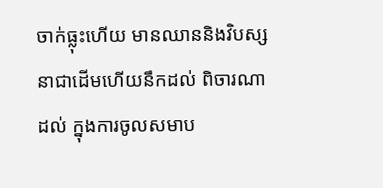ចាក់ធ្លុះហើយ មានឈាននិងវិបស្សនាជាដើមហើយនឹកដល់ ពិចារណាដល់ ក្នុងការចូលសមាប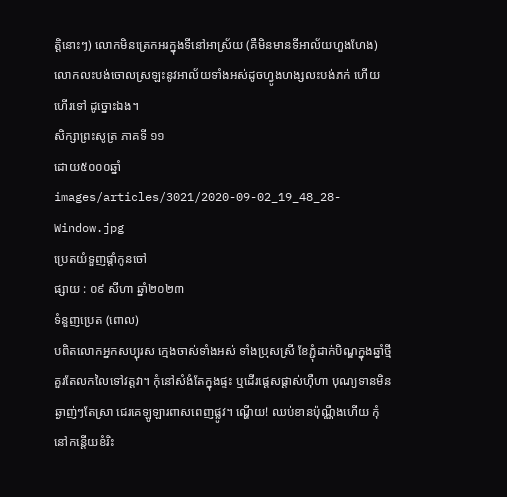ត្តិនោះៗ) លោកមិនត្រេកអរក្នុងទីនៅអាស្រ័យ (គឺមិនមានទីអាល័យហួងហែង) លោកលះបង់ចោលស្រឡះនូវអាល័យទាំងអស់ដូចហ្វូងហង្សលះបង់ភក់ ហើយហើរទៅ ដូច្នោះឯង។
សិក្សាព្រះសូត្រ ភាគទី ១១
ដោយ៥០០០ឆ្នាំ
images/articles/3021/2020-09-02_19_48_28-Window.jpg
ប្រេតយំទួញផ្តាំកូនចៅ
ផ្សាយ : ០៩ សីហា ឆ្នាំ២០២៣
ទំនួញប្រេត (ពេាល)
បពិតលេាកអ្នកសប្បុរស ក្មេងចាស់ទាំងអស់ ទាំងប្រុសស្រី ខែភ្ជុំដាក់បិណ្ឌក្នុងឆ្នាំថ្មី គួរតែលកលៃទៅវត្តវា។ កុំនៅសំងំតែក្នុងផ្ទះ ឬដេីរផ្តេសផ្តាស់ហុឺហា បុណ្យទានមិនឆ្ងាញ់ៗតែស្រា ជេរគេឡូឡារពាសពេញផ្លូវ។ ណ្ហេីយ! ឈប់ខានប៉ុណ្ណឹងហេីយ កុំនៅកន្តេីយខំរិះ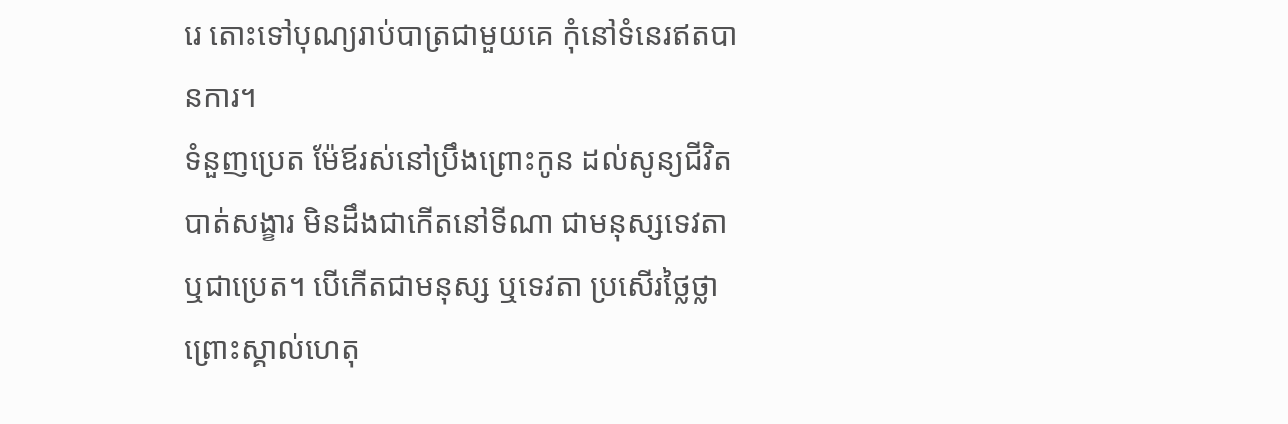រេ តេាះទៅបុណ្យរាប់បាត្រជាមួយគេ កុំនៅទំនេរឥតបានការ។
ទំនួញប្រេត ម៉ែឪរស់នៅប្រឹងព្រេាះកូន ដល់សូន្យជីវិតបាត់សង្ខារ មិនដឹងជាកេីតនៅទីណា ជាមនុស្សទេវតា ឬជាប្រេត។ បេីកេីតជាមនុស្ស ឬទេវតា ប្រសេីរថ្លៃថ្លាព្រេាះស្គាល់ហេតុ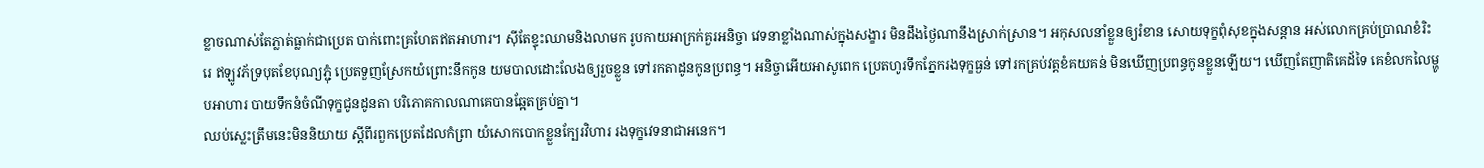ខ្លាចណាស់តែភ្លាត់ធ្លាក់ជាប្រេត បាក់ពេាះគ្រហែតឥតអាហារ។ សុីតែខ្ទុះឈាមនិងលាមក រូបកាយអាក្រក់គួរអនិច្ចា វេទនាខ្លាំងណាស់ក្នុងសង្ខារ មិនដឹងថ្ងៃណានឹងស្រាក់ស្រាន។ អកុសលនាំខ្លួនឲ្យរំខាន សេាយទុក្ខពុំសុខក្នុងសន្តាន អស់លេាកគ្រប់ប្រាណខំរិះរេ ឥឡូវភ័ទ្របុតខែបុណ្យភ្ជុំ ប្រេតទួញស្រែកយំព្រេាះនឹកកូន យមបាលដេាះលែងឲ្យរួចខ្លួន ទៅរកតាដូនកូនប្រពន្ធ។ អនិច្ចាអេីយអាសូពេក ប្រេតហូរទឹកភ្នែករងទុក្ខធ្ងន់ ទៅរកគ្រប់វត្តខំគយគន់ មិនឃេីញប្រពន្ធកូនខ្លួនឡេីយ។ ឃេីញតែញាតិគេដ័ទៃ គេខំលកលៃម្ហូបអាហារ បាយទឹកនំចំណីទុក្ខជូនដូនតា បរិភេាគកាលណាគេបានឆ្អែតគ្រប់គ្នា។
ឈប់ស្លេះត្រឹមនេះមិននិយាយ ស្តីពីរពួកប្រេតដែលកំព្រា យំសេាកបេាកខ្លួនក្បែរវិហារ រងទុក្ខវេទនាជាអនេក។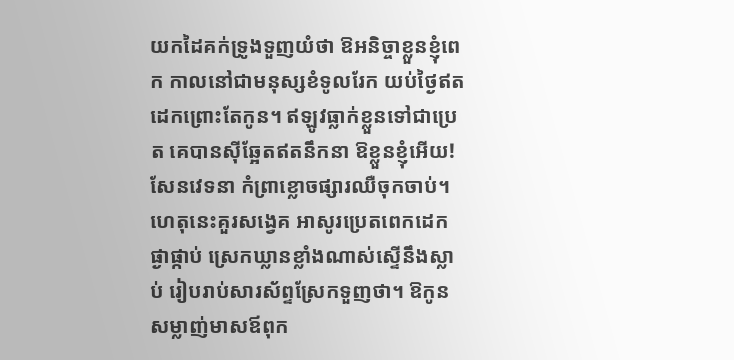យកដៃគក់ទ្រូងទួញយំថា ឱអនិច្ចាខ្លួនខ្ញុំពេក កាលនៅជាមនុស្សខំទូលរែក យប់ថ្ងៃឥតដេកព្រេាះតែកូន។ ឥឡូវធ្លាក់ខ្លួនទៅជាប្រេត គេបានសុីឆ្អែតឥតនឹកនា ឱខ្លួនខ្ញុំអេីយ! សែនវេទនា កំព្រាខ្លេាចផ្សារឈឺចុកចាប់។ ហេតុនេះគួរសង្វេគ អាសូរប្រេតពេកដេកផ្ងាផ្កាប់ ស្រេកឃ្លានខ្លាំងណាស់ស្ទេីនឹងស្លាប់ រៀបរាប់សារស័ព្ទស្រែកទួញថា។ ឱកូនសម្លាញ់មាសឪពុក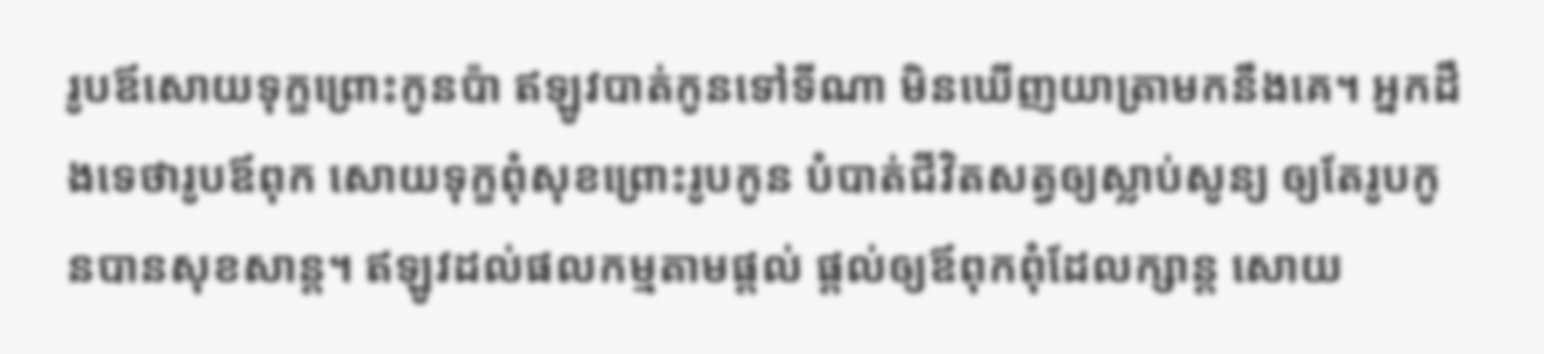រូបឪសេាយទុក្ខព្រេាះកូនប៉ា ឥឡូវបាត់កូនទៅទីណា មិនឃេីញយាត្រាមកនឹងគេ។ អ្នកដឹងទេថារូបឪពុក សេាយទុក្ខពុំសុខព្រេាះរូបកូន បំបាត់ជីវិតសត្វឲ្យស្លាប់សូន្យ ឲ្យតែរូបកូនបានសុខសាន្ត។ ឥឡូវដល់ផលកម្មតាមផ្តល់ ផ្តល់ឲ្យឪពុកពុំដែលក្សាន្ត សេាយ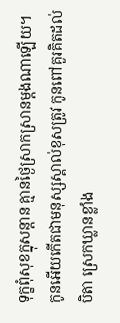ទុក្ខពុំសុខក្នុសន្តាន គ្មានថ្ងៃស្រាកស្រានម្តងណាឡេីយ។
កូនអេីយកេីតជាមនុស្សស្គាល់ខុសត្រូវ កូនពៅគួរគិតដល់បិតា ស្រេកឃ្លានខ្លាំង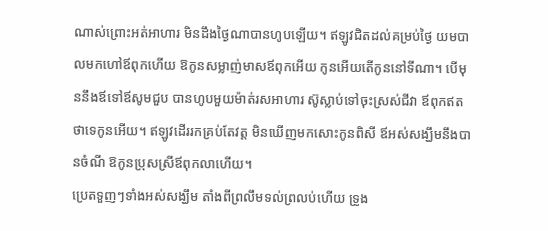ណាស់ព្រេាះអត់អាហារ មិនដឹងថ្ងៃណាបានហូបឡេីយ។ ឥឡូវជិតដល់គម្រប់ថ្ងៃ យមបាលមកហៅឪពុកហេីយ ឱកូនសម្លាញ់មាសឪពុកអេីយ កូនអេីយតេីកូននៅទីណា។ បេីមុននឹងឪទៅឪសូមជួប បានហូបមួយម៉ាត់រសអាហារ ស៊ូស្លាប់ទៅចុះស្រស់ជីវា ឪពុកឥតថាទេកូនអេីយ។ ឥឡូវដេីររកគ្រប់តែវត្ត មិនឃេីញមកសេាះកូនពិសី ឪអស់សង្ឃឹមនឹងបានចំណី ឱកូនប្រុសស្រីឪពុកលាហេីយ។
ប្រេតទួញៗទាំងអស់សង្ឃឹម តាំងពីព្រលឹមទល់ព្រលប់ហេីយ ទ្រូង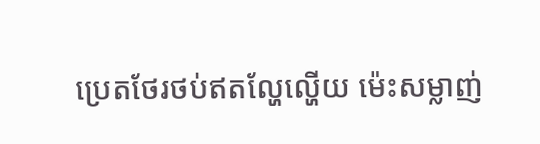ប្រេតថែរថប់ឥតល្ហែល្ហេីយ ម៉េះសម្លាញ់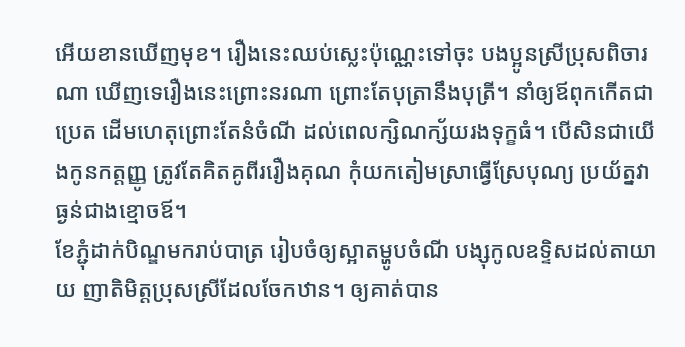អេីយខានឃេីញមុខ។ រឿងនេះឈប់ស្លេះប៉ុណ្ណេះទៅចុះ បងប្អូនស្រីប្រុសពិចារណា ឃេីញទេរឿងនេះព្រេាះនរណា ព្រេាះតែបុត្រានឹងបុត្រី។ នាំឲ្យឪពុកកេីតជាប្រេត ដេីមហេតុព្រេាះតែនំចំណី ដល់ពេលក្សិណក្ស័យរងទុក្ខធំ។ បេីសិនជាយេីងកូនកត្តញ្ញូ ត្រូវតែគិតគូពីររឿងគុណ កុំយកតៀមស្រាធ្វេីស្រែបុណ្យ ប្រយ័ត្នវាធ្ងន់ជាងខ្មេាចឪ។
ខែភ្ជុំដាក់បិណ្ឌមករាប់បាត្រ រៀបចំឲ្យស្អាតម្ហូបចំណី បង្សុកូលឧទ្ទិសដល់តាយាយ ញាតិមិត្តប្រុសស្រីដែលចែកឋាន។ ឲ្យគាត់បាន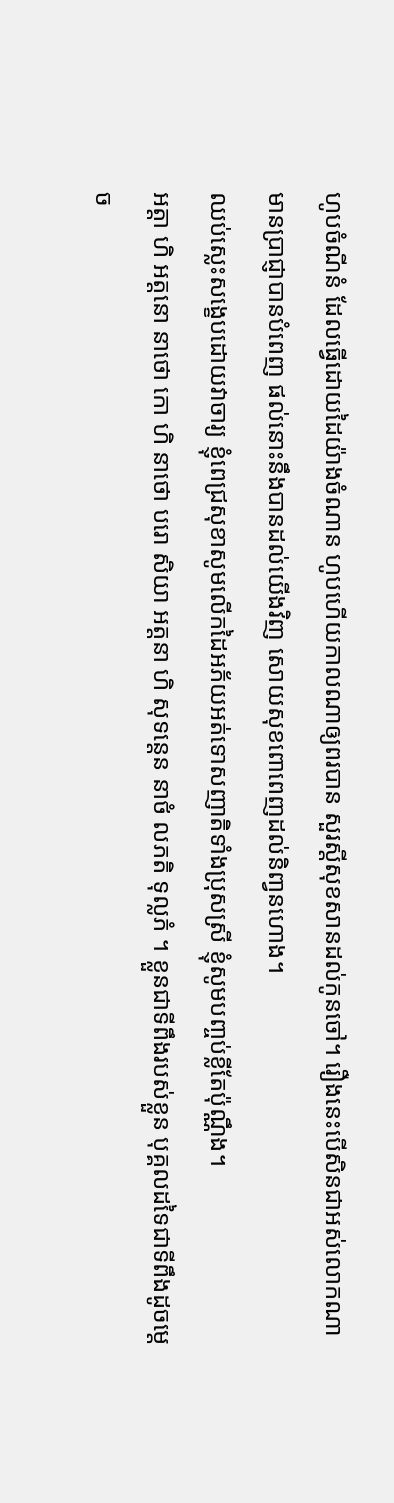ហូបចំណីនំ ដែលធ្វេីដេាយដៃយ៉ាងចំណាន ហូបហេីយកាលណាឲ្យពរបាន សួរស្តីសុខសានដល់កូនចៅ។ រឿងនេះបេីសិនជាអស់លេាកណា មានប្រាជ្ញាបានបំពេញ ផល់នេាះនឹងបានដល់យេីងវិញ សេាយសុខពេាពេញដល់និពា្វនហេាង។
ឈប់ស្លេះសង្ខេបដេាយវាចារ្យ ខ្ញុំពេជ្រសុខាសូមលេីកដៃអភ័យអត់ទេាសញាតិទាំងប្រុសស្រី ខ្ញុំសូមបពា្ចប់ខ្លីតែប៉ុណ្ណឹង។
ឣត្តា ហិ ឣត្តនោ នាថោ កោ ហិ នាថោ បរោ សិយា ឣត្តនា ហិ សុទន្តេន នាថំ លភតិ ទុល្លភំ ។ ខ្លួនជាទីពឹងរបស់ខ្លួន បុគ្គលដទៃជាទីពឹងដូចម្តេច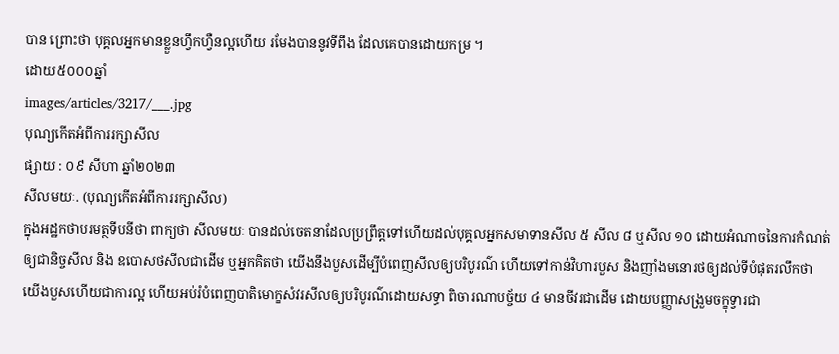បាន ព្រោះថា បុគ្គលឣ្នកមានខ្លួនហ្វឹកហ្វឺនល្អហើយ រមែងបាននូវទីពឹង ដែលគេបានដោយកម្រ ។
ដោយ៥០០០ឆ្នាំ
images/articles/3217/___.jpg
បុណ្យកេីតអំពីការរក្សាសីល
ផ្សាយ : ០៩ សីហា ឆ្នាំ២០២៣
សីលមយៈ. (បុណ្យកេីតអំពីការរក្សាសីល)
ក្នុងអដ្ឋកថាបរមត្ថទីបនីថា ពាក្យថា សីលមយៈ បានដល់ចេតនាដែលប្រព្រឹត្តទៅហេីយដល់បុគ្គលអ្នកសមាទានសីល ៥ សីល ៨ ឬសីល ១០ ដេាយអំណាចនៃការកំណត់ឲ្យជានិច្ចសីល និង ឧបេាសថសីលជាដេីម ឬអ្នកគិតថា យេីងនឹងបួសដេីម្បីបំពេញសីលឲ្យបរិបូរណ៌ ហេីយទៅកាន់វិហារបួស និងញាំងមនេារថឲ្យដល់ទីបំផុតរលឹកថា យេីងបួសហេីយជាការល្អ ហេីយអប់រំបំពេញបាតិមេាក្ខសំវរសីលឲ្យបរិបូរណ៌ដេាយសទ្ធា ពិចារណាបច្ច័យ ៤ មានចីវរជាដេីម ដេាយបញ្ញាសង្រួមចក្ខុទ្វារជា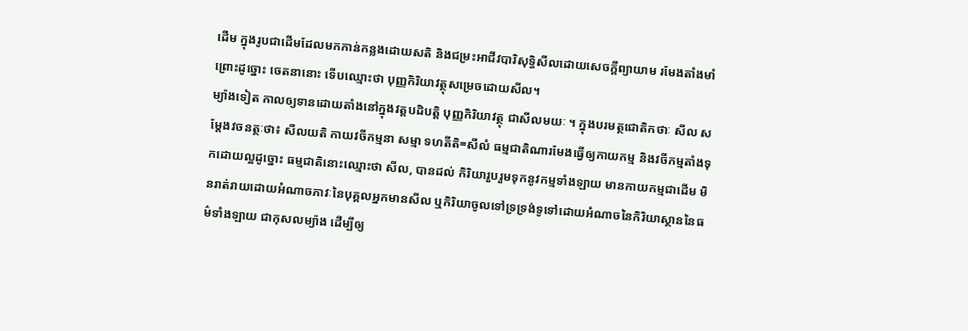ដេីម ក្នុងរូបជាដេីមដែលមកកាន់កន្លងដេាយសតិ និងជម្រះអាជីវបារិសុទ្ធិសីលដេាយសេចក្តីព្យាយាម រមែងតាំងមាំ ព្រេាះដូច្នេាះ ចេតនានេាះ ទេីបឈ្មេាះថា បុញ្ញកិរិយាវត្ថុសម្រេចដេាយសីល។
ម្យ៉ាងទៀត កាលឲ្យទានដេាយតាំងនៅក្នុងវត្តបដិបត្តិ បុញ្ញកិរិយាវត្ថុ ជាសីលមយៈ ។ ក្នុងបរមត្ថជេាតិកថាៈ សីល សម្តែងវចនត្ថៈថា៖ សីលយតិ កាយវចីកម្មនា សម្មា ទហតីតិ=សីលំ ធម្មជាតិណារមែងធ្វេីឲ្យកាយកម្ម និងវចីកម្មតាំងទុកដេាយល្អដូច្នេាះ ធម្មជាតិនេាះឈ្មេាះថា សីល, បានដល់ កិរិយារួបរួមទុកនូវកម្មទាំងឡាយ មានកាយកម្មជាដេីម មិនរាត់រាយដេាយអំណាចភាវៈនៃបុគ្គលអ្នកមានសីល ឬកិរិយាចូលទៅទ្រទ្រង់ទូទៅដេាយអំណាចនៃកិរិយាស្ថាននៃធម៌ទាំងឡាយ ជាកុសលម្យ៉ាង ដេីម្បីឲ្យ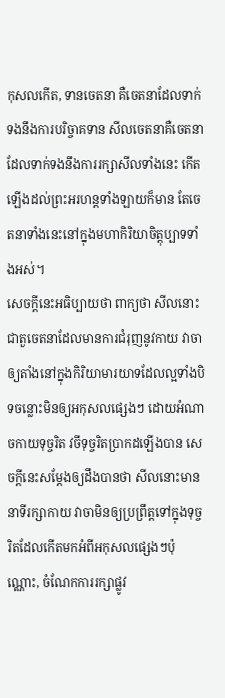កុសលកេីត, ទានចេតនា គឺចេតនាដែលទាក់ទងនឹងការបរិច្ចាគទាន សីលចេតនាគឺចេតនាដែលទាក់ទងនឹងការរក្សាសីលទាំងនេះ កេីតឡេីងដល់ព្រះអរហន្តទាំងឡាយក៏មាន តែចេតនាទាំងនេះនៅក្នុងមហាកិរិយាចិត្តុប្បាទទាំងអស់។
សេចក្តីនេះអធិប្បាយថា ពាក្យថា សីលនេាះ ជាតួចេតនាដែលមានការជំរុញនូវកាយ វាចា ឲ្យតាំងនៅក្នុងកិរិយាមារយាទដែលល្អទាំងបិទចន្លេាះមិនឲ្យអកុសលផ្សេងៗ ដេាយអំណាចកាយទុច្ចរិត វចីទុច្ចរិតប្រាកដឡេីងបាន សេចក្តីនេះសម្តែងឲ្យដឹងបានថា សីលនេាះមាននាទីរក្សាកាយ វាចាមិនឲ្យប្រព្រឹត្តទៅក្នុងទុច្ចរិតដែលកេីតមកអំពីអកុសលផ្សេងៗប៉ុណ្ណេាះ, ចំណែកការរក្សាផ្លូវ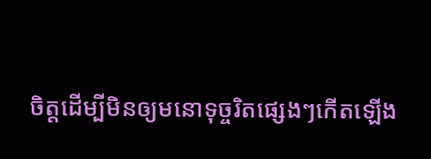ចិត្តដេីម្បីមិនឲ្យមនេាទុច្ចរិតផ្សេងៗកេីតឡេីង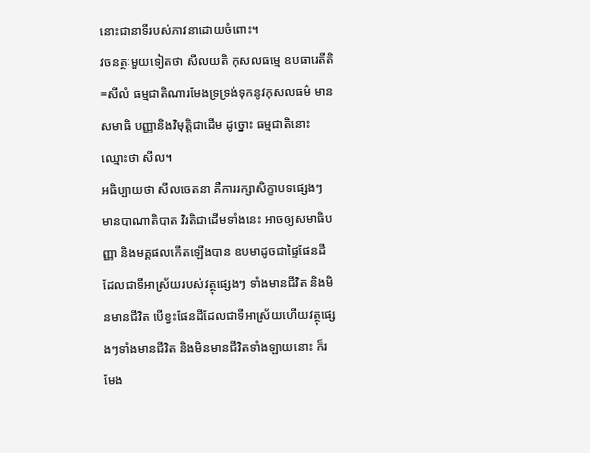នេាះជានាទីរបស់ភាវនាដេាយចំពេាះ។
វចនត្ថៈមួយទៀតថា សីលយតិ កុសលធម្មេ ឧបធារេតីតិ=សីលំ ធម្មជាតិណារមែងទ្រទ្រង់ទុកនូវកុសលធម៌ មានសមាធិ បញ្ញានិងវិមុត្តិជាដេីម ដូច្នេាះ ធម្មជាតិនេាះ ឈ្មេាះថា សីល។
អធិប្បាយថា សីលចេតនា គឺការរក្សាសិក្ខាបទផ្សេងៗ មានបាណាតិបាត វិរតិជាដេីមទាំងនេះ អាចឲ្យសមាធិបញ្ញា និងមគ្គផលកេីតឡេីងបាន ឧបមាដូចជាផ្ទៃផែនដី ដែលជាទីអាស្រ័យរបស់វត្ថុផ្សេងៗ ទាំងមានជីវិត និងមិនមានជីវិត បេីខ្វះផែនដីដែលជាទីអាស្រ័យហេីយវត្ថុផ្សេងៗទាំងមានជីវិត និងមិនមានជីវិតទាំងឡាយនេាះ ក៏រមែង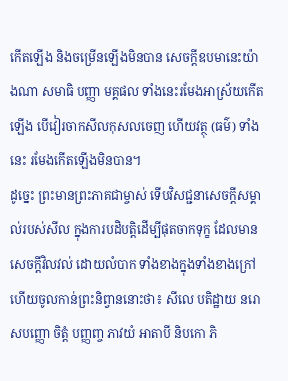កេីតឡេីង និងចម្រេីនឡេីងមិនបាន សេចក្តីឧបមានេះយ៉ាងណា សមាធិ បញ្ញា មគ្គផល ទាំងនេះរមែងអាស្រ័យកេីតឡេីង បេីវៀរចាកសីលកុសលចេញ ហេីយវត្ថុ (ធម៌) ទាំងនេះ រមែងកេីតឡេីងមិនបាន។
ដូច្នេះ ព្រះមានព្រះភាគជាម្ចាស់ ទេីបវិសជ្ជនាសេចក្តីសម្គាល់របស់សីល ក្នុងការបដិបត្តិដេីម្បីផុតចាកទុក្ខ ដែលមានសេចក្តីវិលវល់ ដេាយលំបាក ទាំងខាងក្នុងទាំងខាងក្រៅហេីយចូលកាន់ព្រះនិព្វាននេាះថា៖ សីលេ បតិដ្ឋាយ នរេា សបញ្ញេា ចិត្តំ បញ្ញពា្ច ភាវយំ អាតាបី និបកេា ភិ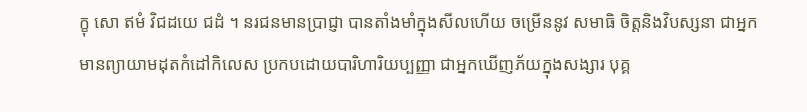ក្ខុ សេា ឥមំ វិជដយេ ជដំ ។ នរជនមានប្រាជ្ញា បានតាំងមាំក្នុងសីលហេីយ ចម្រេីននូវ សមាធិ ចិត្តនិងវិបស្សនា ជាអ្នកមានព្យាយាមដុតកំដៅកិលេស ប្រកបដេាយបារិហារិយប្បញ្ញា ជាអ្នកឃេីញភ័យក្នុងសង្សារ បុគ្គ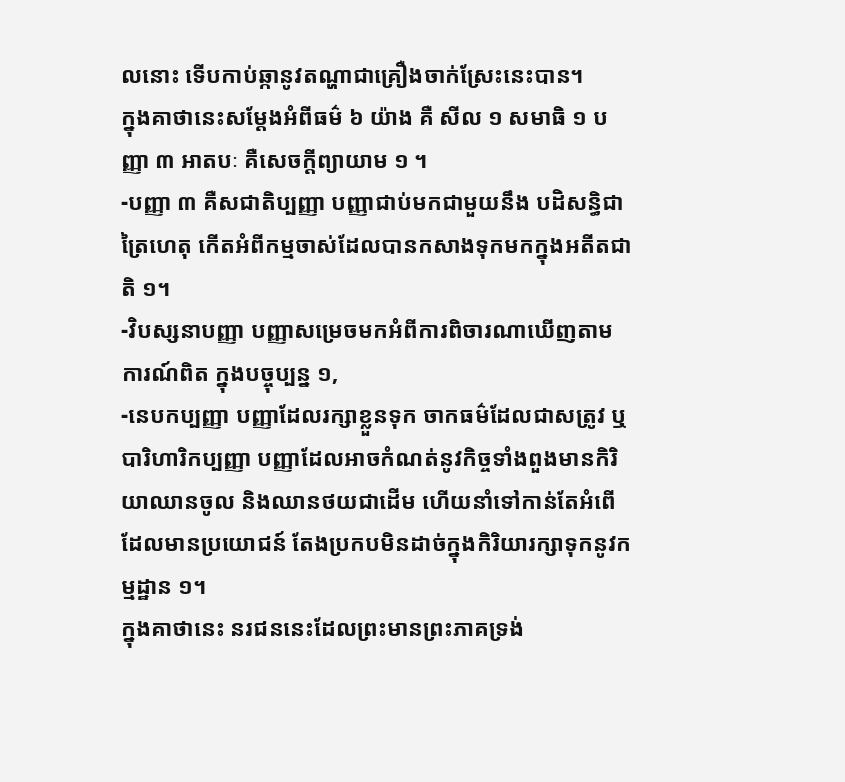លនេាះ ទេីបកាប់ឆ្កានូវតណ្ហាជាគ្រឿងចាក់ស្រែះនេះបាន។
ក្នុងគាថានេះសម្តែងអំពីធម៌ ៦ យ៉ាង គឺ សីល ១ សមាធិ ១ បញ្ញា ៣ អាតបៈ គឺសេចក្តីព្យាយាម ១ ។
-បញ្ញា ៣ គឺសជាតិប្បញ្ញា បញ្ញាជាប់មកជាមួយនឹង បដិសន្ធិជាត្រៃហេតុ កេីតអំពីកម្មចាស់ដែលបានកសាងទុកមកក្នុងអតីតជាតិ ១។
-វិបស្សនាបញ្ញា បញ្ញាសម្រេចមកអំពីការពិចារណាឃេីញតាមការណ៍ពិត ក្នុងបច្ចុប្បន្ន ១,
-នេបកប្បញ្ញា បញ្ញាដែលរក្សាខ្លួនទុក ចាកធម៌ដែលជាសត្រូវ ឬបារិហារិកប្បញ្ញា បញ្ញាដែលអាចកំណត់នូវកិច្ចទាំងពួងមានកិរិយាឈានចូល និងឈានថយជាដេីម ហេីយនាំទៅកាន់តែអំពេីដែលមានប្រយេាជន៍ តែងប្រកបមិនដាច់ក្នុងកិរិយារក្សាទុកនូវកម្មដ្ឋាន ១។
ក្នុងគាថានេះ នរជននេះដែលព្រះមានព្រះភាគទ្រង់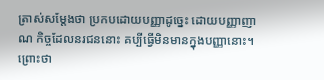ត្រាស់សម្តែងថា ប្រកបដេាយបញ្ញាដូច្នេះ ដេាយបញ្ញាញាណ កិច្ចដែលនរជននេាះ គប្បីធ្វេីមិនមានក្នុងបញ្ញានេាះ។ ព្រេាះថា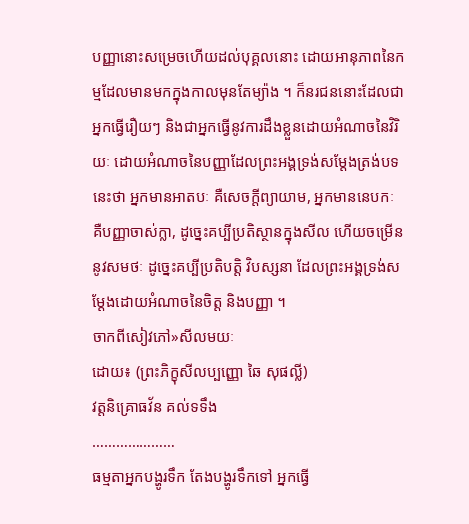បញ្ញានេាះសម្រេចហេីយដល់បុគ្គលនេាះ ដេាយអានុភាពនៃកម្មដែលមានមកក្នុងកាលមុនតែម្យ៉ាង ។ ក៏នរជននេាះដែលជាអ្នកធ្វេីរឿយៗ និងជាអ្នកធ្វេីនូវការដឹងខ្លួនដេាយអំណាចនៃវិរិយៈ ដេាយអំណាចនៃបញ្ញាដែលព្រះអង្គទ្រង់សម្តែងត្រង់បទនេះថា អ្នកមានអាតបៈ គឺសេចក្តីព្យាយាម, អ្នកមាននេបកៈ គឺបញ្ញាចាស់ក្លា, ដូច្នេះគប្បីប្រតិស្ថានក្នុងសីល ហេីយចម្រេីននូវសមថៈ ដូច្នេះគប្បីប្រតិបត្តិ វិបស្សនា ដែលព្រះអង្គទ្រង់សម្តែងដេាយអំណាចនៃចិត្ត និងបញ្ញា ។
ចាកពីសៀវភៅ»សីលមយៈ
ដេាយ៖ (ព្រះភិក្ខុសីលប្បញ្ញេា ឆៃ សុផល្លី)
វត្តនិគ្រេាធវ័ន គល់ទទឹង
…………………
ធម្មតាអ្នកបង្ហូរទឹក តែងបង្ហូរទឹកទៅ អ្នកធើ្វ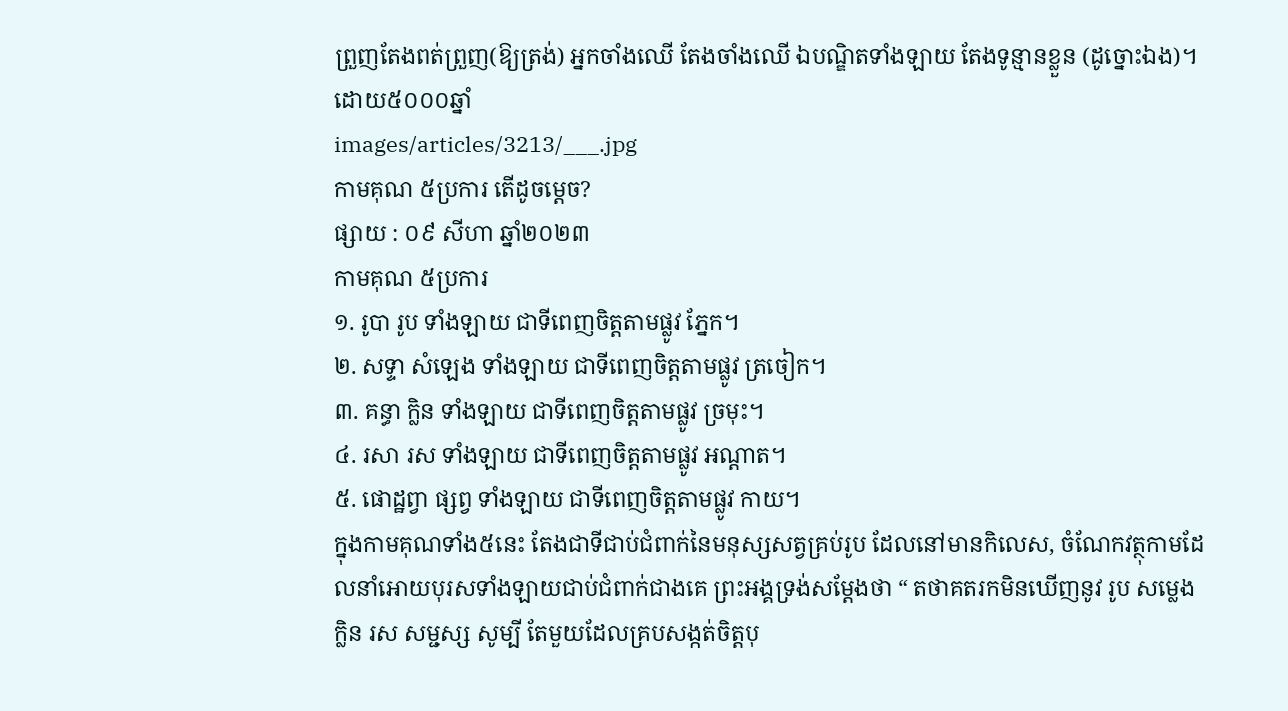ព្រួញតែងពត់ព្រួញ(ឱ្យត្រង់) អ្នកចាំងឈើ តែងចាំងឈើ ឯបណ្ឌិតទាំងឡាយ តែងទូន្មានខ្លួន (ដូច្នោះឯង)។
ដោយ៥០០០ឆ្នាំ
images/articles/3213/___.jpg
កាមគុណ ៥ប្រការ តើដូចម្តេច?
ផ្សាយ : ០៩ សីហា ឆ្នាំ២០២៣
កាមគុណ ៥ប្រការ
១. រូបា រូប ទាំងឡាយ ជាទីពេញចិត្តតាមផ្លូវ ភ្នែក។
២. សទ្ទា សំឡេង ទាំងឡាយ ជាទីពេញចិត្តតាមផ្លូវ ត្រចៀក។
៣. គន្ធា ក្លិន ទាំងឡាយ ជាទីពេញចិត្តតាមផ្លូវ ច្រមុះ។
៤. រសា រស ទាំងឡាយ ជាទីពេញចិត្តតាមផ្លូវ អណ្តាត។
៥. ផេាដ្ឋព្វា ផ្សព្វ ទាំងឡាយ ជាទីពេញចិត្តតាមផ្លូវ កាយ។
ក្នុងកាមគុណទាំង៥នេះ តែងជាទីជាប់ជំពាក់នៃមនុស្សសត្វគ្រប់រូប ដែលនៅមានកិលេស, ចំណែកវត្ថុកាមដែលនាំអេាយបុរសទាំងឡាយជាប់ជំពាក់ជាងគេ ព្រះអង្គទ្រង់សម្តែងថា “ តថាគតរកមិនឃេីញនូវ រូប សម្លេង ក្លិន រស សម្ជស្ស សូម្បី តែមួយដែលគ្របសង្កត់ចិត្តបុ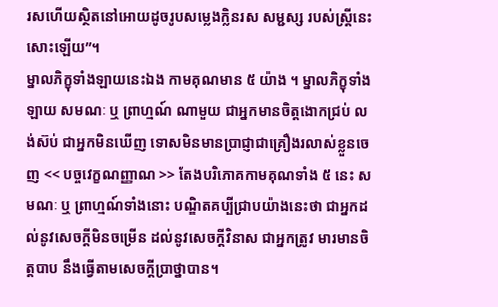រសហេីយស្ថិតនៅអេាយដូចរូបសម្លេងក្លិនរស សម្ជស្ស របស់ស្រ្តីនេះសេាះឡេីយ”។
ម្នាលភិក្ខុទាំងឡាយនេះឯង កាមគុណមាន ៥ យ៉ាង ។ ម្នាលភិក្ខុទាំងឡាយ សមណៈ ឬ ព្រាហ្មណ៍ ណាមួយ ជាអ្នកមានចិត្តងោកជ្រប់ លង់ស៊ប់ ជាអ្នកមិនឃើញ ទោសមិនមានប្រាជ្ញាជាគ្រឿងរលាស់ខ្លួនចេញ << បច្ចវេក្ខណញ្ញាណ >> តែងបរិភោគកាមគុណទាំង ៥ នេះ សមណៈ ឬ ព្រាហ្មណ៍ទាំងនោះ បណ្ឌិតគប្បីជ្រាបយ៉ាងនេះថា ជាអ្នកដល់នូវសេចក្តីមិនចម្រើន ដល់នូវសេចក្តីវិនាស ជាអ្នកត្រូវ មារមានចិត្តបាប នឹងធ្វើតាមសេចក្តីប្រាថ្នាបាន។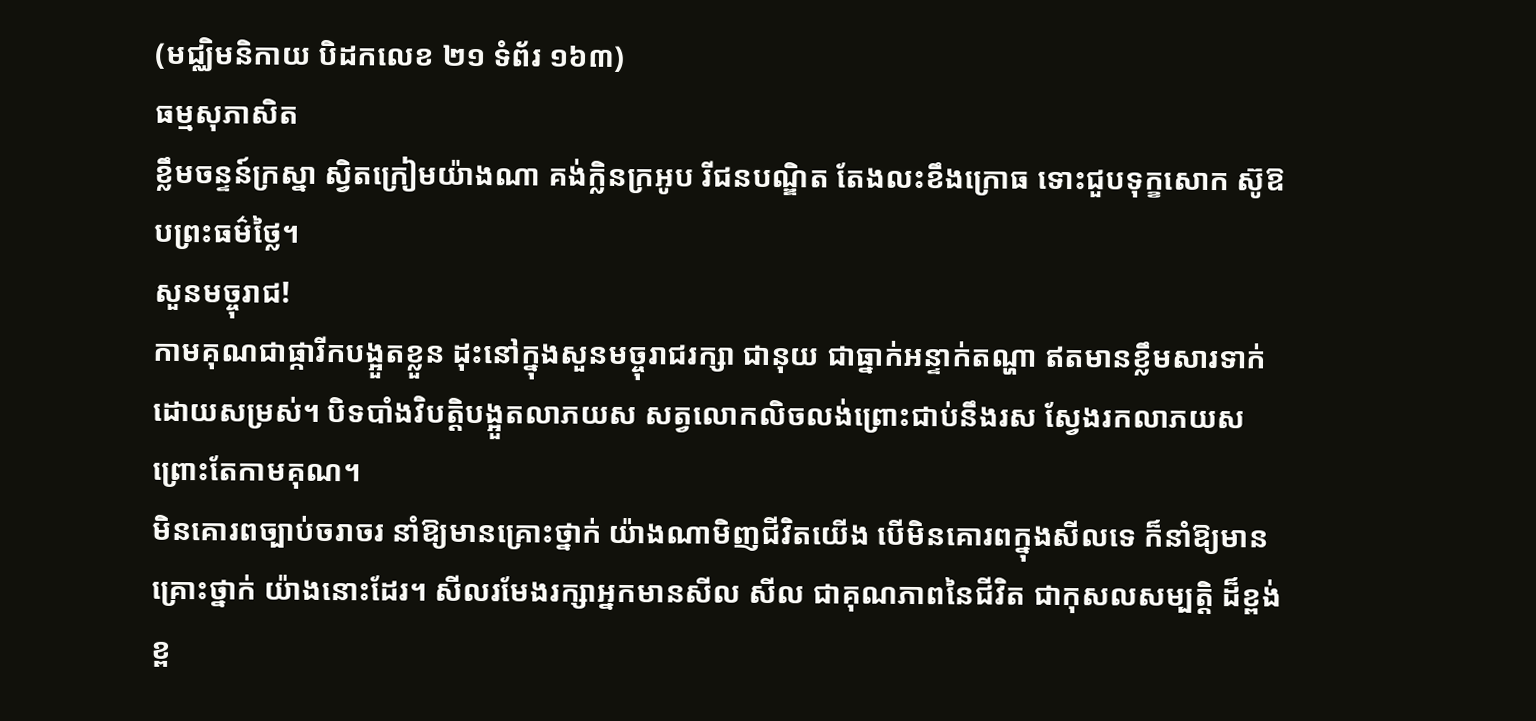(មជ្ឈិមនិកាយ បិដកលេខ ២១ ទំព័រ ១៦៣)
ធម្មសុភាសិត
ខ្លឹមចន្ទន៍ក្រស្នា ស្វិតក្រៀមយ៉ាងណា គង់ក្លិនក្រអូប រីជនបណ្ឌិត តែងលះខឹងក្រេាធ ទេាះជួបទុក្ខសេាក ស៊ូឱបព្រះធម៌ថ្លៃ។
សួនមច្ចុរាជ!
កាមគុណជាផ្ការីកបង្អួតខ្លួន ដុះនៅក្នុងសួនមច្ចុរាជរក្សា ជានុយ ជាធ្នាក់អន្ទាក់តណ្ហា ឥតមានខ្លឹមសារទាក់ដេាយសម្រស់។ បិទបាំងវិបត្តិបង្អួតលាភយស សត្វលេាកលិចលង់ព្រេាះជាប់នឹងរស ស្វែងរកលាភយសព្រេាះតែកាមគុណ។
មិនគោរពច្បាប់ចរាចរ នាំឱ្យមានគ្រោះថ្នាក់ យ៉ាងណាមិញជីវិតយើង បើមិនគោរពក្នុងសីលទេ ក៏នាំឱ្យមានគ្រោះថ្នាក់ យ៉ាងនោះដែរ។ សីលរមែងរក្សាអ្នកមានសីល សីល ជាគុណភាពនៃជីវិត ជាកុសលសម្បត្តិ ដ៏ខ្ពង់ខ្ព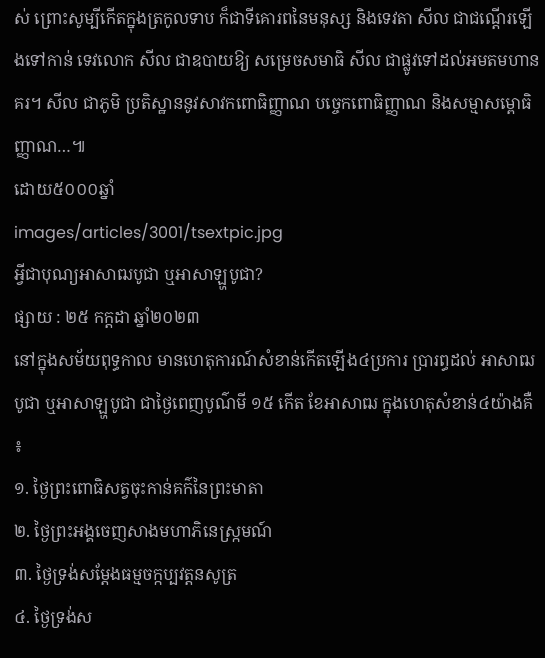ស់ ព្រោះសូម្បីកើតក្នុងត្រកូលទាប ក៏ជាទីគោរពនៃមនុស្ស និងទេវតា សីល ជាជណ្ដើរឡើងទៅកាន់ ទេវលោក សីល ជាឧបាយឱ្យ សម្រេចសមាធិ សីល ជាផ្លូវទៅដល់អមតមហានគរ។ សីល ជាភូមិ ប្រតិស្ឋាននូវសាវកពោធិញ្ញាណ បច្ចេកពោធិញ្ញាណ និងសម្មាសម្ពោធិញ្ញាណ…៕
ដោយ៥០០០ឆ្នាំ
images/articles/3001/tsextpic.jpg
អ្វីជាបុណ្យអាសាឍបូជា ឬអាសាឡ្ហបូជា?
ផ្សាយ : ២៥ កក្តដា ឆ្នាំ២០២៣
នៅក្នុងសម័យពុទ្ធកាល មានហេតុការណ៍សំខាន់កើតឡើង៤ប្រការ ប្រារព្ធដល់ អាសាឍបូជា ឬអាសាឡ្ហបូជា ជាថ្ងៃពេញបូណ៌មី ១៥ កើត ខែអាសាឍ ក្នុងហេតុសំខាន់៤យ៉ាងគឺ ៖
១. ថ្ងៃព្រះពោធិសត្វចុះកាន់គក៌នៃព្រះមាតា
២. ថ្ងៃព្រះអង្គចេញសាងមហាភិនេស្ក្រមណ៍
៣. ថ្ងៃទ្រង់សម្តែងធម្មចក្កប្បវត្តនសូត្រ
៤. ថ្ងៃទ្រង់ស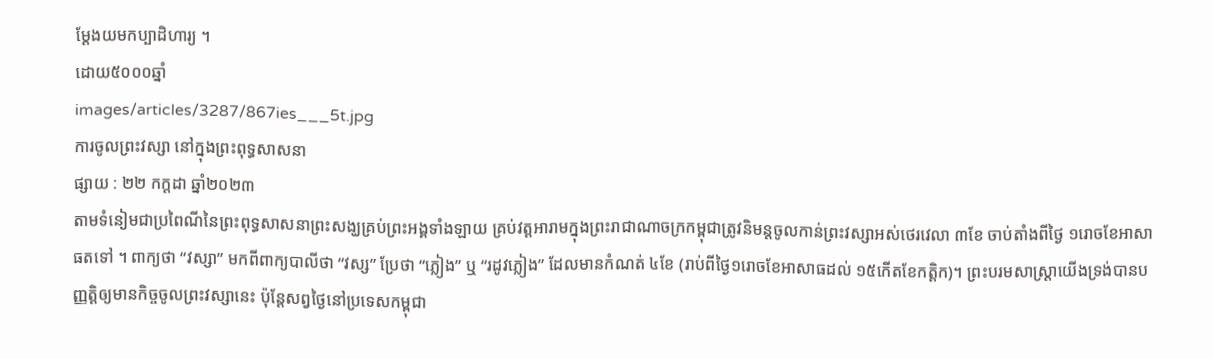ម្តែងយមកប្បាដិហារ្យ ។
ដោយ៥០០០ឆ្នាំ
images/articles/3287/867ies___5t.jpg
ការចូលព្រះវស្សា នៅក្នុងព្រះពុទ្ធសាសនា
ផ្សាយ : ២២ កក្តដា ឆ្នាំ២០២៣
តាមទំនៀមជាប្រពៃណីនៃព្រះពុទ្ធសាសនាព្រះសង្ឃគ្រប់ព្រះអង្គទាំងឡាយ គ្រប់វត្តអារាមក្នុងព្រះរាជាណាចក្រកម្ពុជាត្រូវនិមន្តចូលកាន់ព្រះវស្សាអស់ថេរវេលា ៣ខែ ចាប់តាំងពីថ្ងៃ ១រោចខែអាសាធតទៅ ។ ពាក្យថា “វស្សា” មកពីពាក្យបាលីថា “វស្ស” ប្រែថា “ភ្លៀង” ឬ “រដូវភ្លៀង” ដែលមានកំណត់ ៤ខែ (រាប់ពីថ្ងៃ១រោចខែអាសាធដល់ ១៥កើតខែកត្តិក)។ ព្រះបរមសាស្រ្តាយើងទ្រង់បានបញ្ញត្តិឲ្យមានកិច្ចចូលព្រះវស្សានេះ ប៉ុន្តែសព្វថ្ងៃនៅប្រទេសកម្ពុជា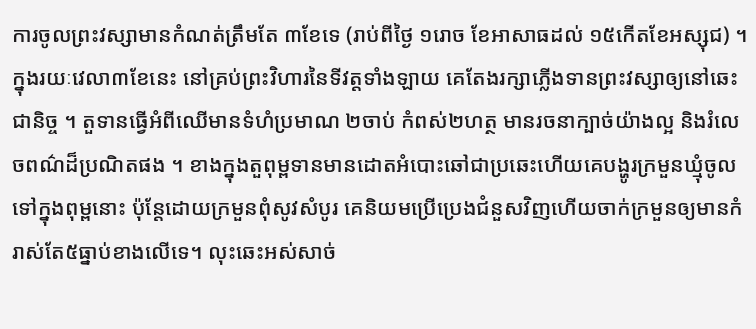ការចូលព្រះវស្សាមានកំណត់ត្រឹមតែ ៣ខែទេ (រាប់ពីថ្ងៃ ១រោច ខែអាសាធដល់ ១៥កើតខែអស្សុជ) ។
ក្នុងរយៈវេលា៣ខែនេះ នៅគ្រប់ព្រះវិហារនៃទីវត្តទាំងឡាយ គេតែងរក្សាភ្លើងទានព្រះវស្សាឲ្យនៅឆេះជានិច្ច ។ តួទានធ្វើអំពីឈើមានទំហំប្រមាណ ២ចាប់ កំពស់២ហត្ថ មានរចនាក្បាច់យ៉ាងល្អ និងរំលេចពណ៌ដ៏ប្រណិតផង ។ ខាងក្នុងតួពុម្ពទានមានដោតអំបោះឆៅជាប្រឆេះហើយគេបង្ហូរក្រមួនឃ្មុំចូលទៅក្នុងពុម្ពនោះ ប៉ុន្តែដោយក្រមួនពុំសូវសំបូរ គេនិយមប្រើប្រេងជំនួសវិញហើយចាក់ក្រមួនឲ្យមានកំរាស់តែ៥ធ្នាប់ខាងលើទេ។ លុះឆេះអស់សាច់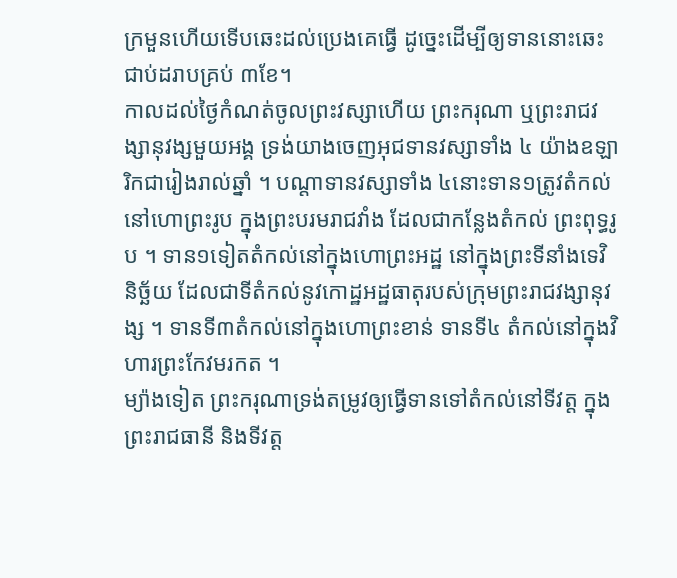ក្រមួនហើយទើបឆេះដល់ប្រេងគេធ្វើ ដូច្នេះដើម្បីឲ្យទាននោះឆេះជាប់ដរាបគ្រប់ ៣ខែ។
កាលដល់ថ្ងៃកំណត់ចូលព្រះវស្សាហើយ ព្រះករុណា ឬព្រះរាជវង្សានុវង្សមួយអង្គ ទ្រង់យាងចេញអុជទានវស្សាទាំង ៤ យ៉ាងឧឡារិកជារៀងរាល់ឆ្នាំ ។ បណ្តាទានវស្សាទាំង ៤នោះទាន១ត្រូវតំកល់នៅហោព្រះរូប ក្នុងព្រះបរមរាជវាំង ដែលជាកន្លែងតំកល់ ព្រះពុទ្ធរូប ។ ទាន១ទៀតតំកល់នៅក្នុងហោព្រះអដ្ឋ នៅក្នុងព្រះទីនាំងទេវិនិច្ឆ័យ ដែលជាទីតំកល់នូវកោដ្ឋអដ្ឋធាតុរបស់ក្រុមព្រះរាជវង្សានុវង្ស ។ ទានទី៣តំកល់នៅក្នុងហោព្រះខាន់ ទានទី៤ តំកល់នៅក្នុងវិហារព្រះកែវមរកត ។
ម្យ៉ាងទៀត ព្រះករុណាទ្រង់តម្រូវឲ្យធ្វើទានទៅតំកល់នៅទីវត្ត ក្នុងព្រះរាជធានី និងទីវត្ត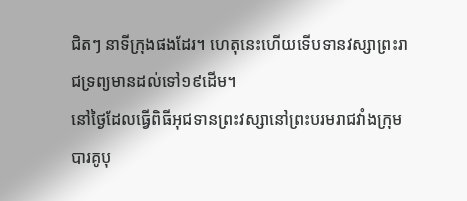ជិតៗ នាទីក្រុងផងដែរ។ ហេតុនេះហើយទើបទានវស្សាព្រះរាជទ្រព្យមានដល់ទៅ១៩ដើម។
នៅថ្ងៃដែលធ្វើពិធីអុជទានព្រះវស្សានៅព្រះបរមរាជវាំងក្រុមបារគូបុ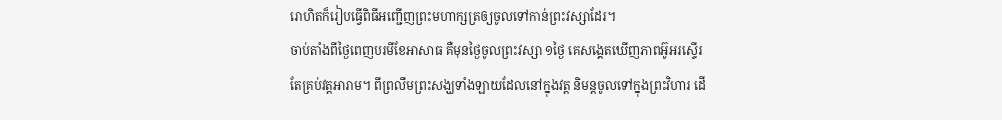រោហិតក៏រៀបធ្វើពិធីអញ្ជើញព្រះមហាក្សត្រឲ្យចូលទៅកាន់ព្រះវស្សាដែរ។
ចាប់តាំងពីថ្ងៃពេញបរមីខែអាសាធ គឺមុនថ្ងៃចូលព្រះវស្សា ១ថ្ងៃ គេសង្គេតឃើញភាពអ៊ូអរស្ទើរតែគ្រប់វត្តអារាម។ ពីព្រលឹមព្រះសង្ឃទាំងឡាយដែលនៅក្នុងវត្ត និមន្តចូលទៅក្នុងព្រះវិហារ ដើ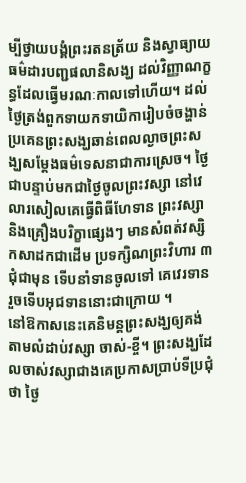ម្បីថ្វាយបង្គំព្រះរតនត្រ័យ និងស្វាធ្យាយធម៌ដារបញ្ជផលានិសង្ឃ ដល់វិញ្ញាណក្ខន្ធដែលធ្វើមរណៈកាលទៅហើយ។ ដល់ថ្ងៃត្រង់ពួកទាយកទាយិការៀបចំចង្ហាន់ប្រគេនព្រះសង្ឃឆាន់ពេលល្ងាចព្រះសង្ឃសម្តែងធម៌ទេសនាជាការស្រេច។ ថ្ងៃជាបន្ទាប់មកជាថ្ងៃចូលព្រះវស្សា នៅវេលារសៀលគេធ្វើពិធីហែទាន ព្រះវស្សា និងគ្រឿងបរិក្ខាផ្សេងៗ មានសំពត់វស្សិកសាដកជាដើម ប្រទក្សិណព្រះវិហារ ៣ជុំជាមុន ទើបនាំទានចូលទៅ គេវេរទានរួចទើបអុជទាននោះជាក្រោយ ។
នៅឱកាសនេះគេនិមន្តព្រះសង្ឃឲ្យគង់តាមលំដាប់វស្សា ចាស់-ខ្ចី។ ព្រះសង្ឃដែលចាស់វស្សាជាងគេប្រកាសប្រាប់ទីប្រជុំថា ថ្ងៃ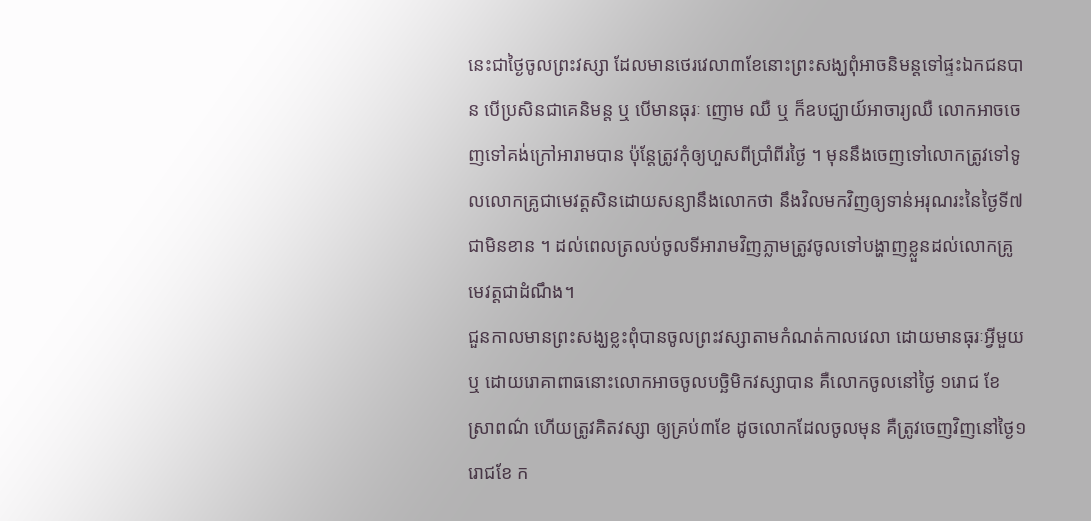នេះជាថ្ងៃចូលព្រះវស្សា ដែលមានថេរវេលា៣ខែនោះព្រះសង្ឃពុំអាចនិមន្តទៅផ្ទះឯកជនបាន បើប្រសិនជាគេនិមន្ត ឬ បើមានធុរៈ ញោម ឈឺ ឬ ក៏ឧបជ្ឃាយ៍អាចារ្យឈឺ លោកអាចចេញទៅគង់ក្រៅអារាមបាន ប៉ុន្តែត្រូវកុំឲ្យហួសពីប្រាំពីរថ្ងៃ ។ មុននឹងចេញទៅលោកត្រូវទៅទូលលោកគ្រូជាមេវត្តសិនដោយសន្យានឹងលោកថា នឹងវិលមកវិញឲ្យទាន់អរុណរះនៃថ្ងៃទី៧ ជាមិនខាន ។ ដល់ពេលត្រលប់ចូលទីអារាមវិញភ្លាមត្រូវចូលទៅបង្ហាញខ្លួនដល់លោកគ្រូមេវត្តជាដំណឹង។
ជួនកាលមានព្រះសង្ឃខ្លះពុំបានចូលព្រះវស្សាតាមកំណត់កាលវេលា ដោយមានធុរៈអ្វីមួយ ឬ ដោយរោគាពាធនោះលោកអាចចូលបច្ឆិមិកវស្សាបាន គឺលោកចូលនៅថ្ងៃ ១រោជ ខែ ស្រាពណ៌ ហើយត្រូវគិតវស្សា ឲ្យគ្រប់៣ខែ ដូចលោកដែលចូលមុន គឺត្រូវចេញវិញនៅថ្ងៃ១រោជខែ ក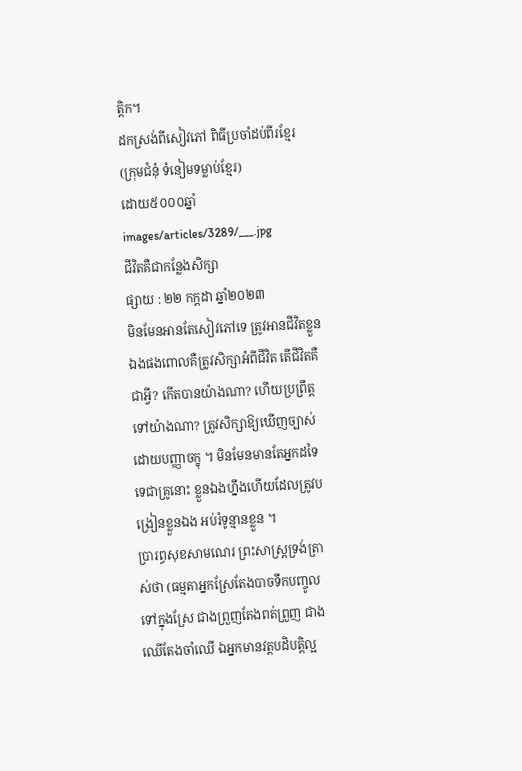ត្តិក។
ដកស្រង់ពីសៀវភៅ ពិធីប្រចាំដប់ពីរខ្មែរ
(ក្រុមជំនុំ ទំនៀមទម្លាប់ខ្មែរ)
ដោយ៥០០០ឆ្នាំ
images/articles/3289/___.jpg
ជីវិតគឺជាកន្លែងសិក្សា
ផ្សាយ : ២២ កក្តដា ឆ្នាំ២០២៣
មិនមែនអានតែសៀវភៅទេ ត្រូវអានជីវិតខ្លួនឯងផងពោលគឺត្រូវសិក្សាអំពីជីវិត តើជីវិតគឺជាអ្វី? កើតបានយ៉ាងណា? ហើយប្រព្រឹត្តទៅយ៉ាងណា? ត្រូវសិក្សាឱ្យឃើញច្បាស់ដោយបញ្ញាចក្ខុ ។ មិនមែនមានតែអ្នកដទៃទេជាគ្រូនោះ ខ្លួនឯងហ្នឹងហើយដែលត្រូវបង្រៀនខ្លួនឯង អប់រំទូន្មានខ្លួន ។
ប្រារព្ធសុខសាមណេរ ព្រះសាស្រ្ដទ្រង់ត្រាស់ថា (ធម្មតាអ្នកស្រែតែងបាចទឹកបញ្ចូលទៅក្នុងស្រែ ជាងព្រួញតែងពត់ព្រួញ ជាងឈើតែងចាំឈើ ឯអ្នកមានវត្តបដិបត្តិល្អ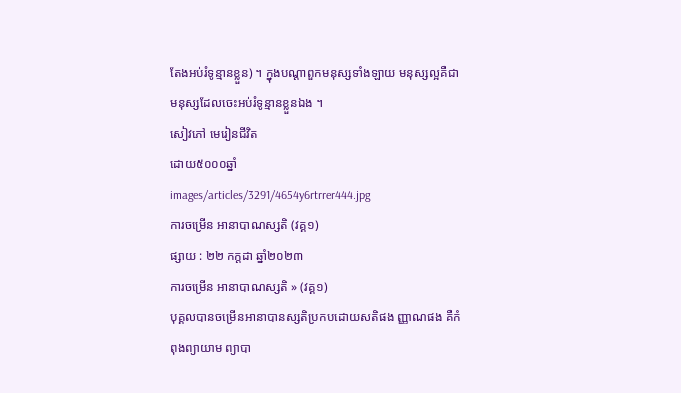តែងអប់រំទូន្មានខ្លួន) ។ ក្នុងបណ្ដាពួកមនុស្សទាំងឡាយ មនុស្សល្អគឺជាមនុស្សដែលចេះអប់រំទូន្មានខ្លួនឯង ។
សៀវភៅ មេរៀនជីវិត
ដោយ៥០០០ឆ្នាំ
images/articles/3291/4654y6rtrrer444.jpg
ការចម្រេីន អានាបាណស្សតិ (វគ្គ១)
ផ្សាយ : ២២ កក្តដា ឆ្នាំ២០២៣
ការចម្រេីន អានាបាណស្សតិ » (វគ្គ១)
បុគ្គលបានចម្រេីនអានាបានស្សតិប្រកបដោយសតិផង ញ្ញាណផង គឺកំពុងព្យាយាម ព្យាបា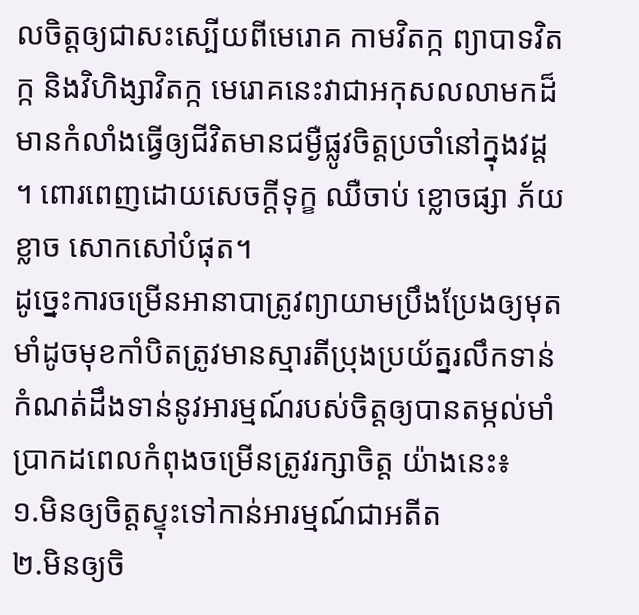លចិត្តឲ្យជាសះស្បេីយពីមេរោគ កាមវិតក្ក ព្យាបាទវិតក្ក និងវិហិង្សាវិតក្ក មេរោគនេះវាជាអកុសលលាមកដ៏មានកំលាំងធ្វេីឲ្យជីវិតមានជម្ងឺផ្លូវចិត្តប្រចាំនៅក្នុងវដ្ត ។ ពោរពេញដោយសេចក្តីទុក្ខ ឈឺចាប់ ខ្លោចផ្សា ភ័យខ្លាច សោកសៅបំផុត។
ដូច្នេះការចម្រេីនអានាបាត្រូវព្យាយាមប្រឹងប្រែងឲ្យមុតមាំដូចមុខកាំបិតត្រូវមានស្មារតីប្រុងប្រយ័ត្នរលឹកទាន់កំណត់ដឹងទាន់នូវអារម្មណ៍របស់ចិត្តឲ្យបានតម្កល់មាំប្រាកដពេលកំពុងចម្រេីនត្រូវរក្សាចិត្ត យ៉ាងនេះ៖
១.មិនឲ្យចិត្តស្ទុះទៅកាន់អារម្មណ៍ជាអតីត
២.មិនឲ្យចិ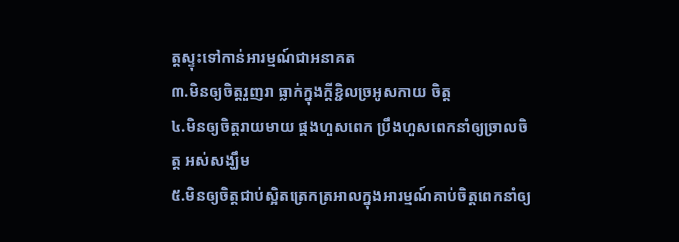ត្តស្ទុះទៅកាន់អារម្មណ៍ជាអនាគត
៣.មិនឲ្យចិត្តរួញរា ធ្លាក់ក្នុងក្តីខ្ជិលច្រអូសកាយ ចិត្ត
៤.មិនឲ្យចិត្តរាយមាយ ផ្គងហួសពេក ប្រឹងហួសពេកនាំឲ្យច្រាលចិត្ត អស់សង្ឃឹម
៥.មិនឲ្យចិត្តជាប់ស្អិតត្រេកត្រអាលក្នុងអារម្មណ៍គាប់ចិត្តពេកនាំឲ្យ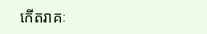កេីតរាគៈ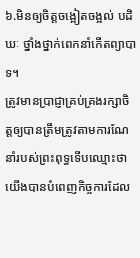៦.មិនឲ្យចិត្តចង្អៀតចង្អល់ បដិឃៈ ថ្នាំងថ្នាក់ពេកនាំកេីតព្យាបាទ។
ត្រូវមានប្រាជ្ញាគ្រប់គ្រងរក្សាចិត្តឲ្យបានត្រឹមត្រូវតាមការណែនាំរបស់ព្រះពុទ្ធទេីបឈ្មោះថាយេីងបានបំពេញកិច្ចការដែល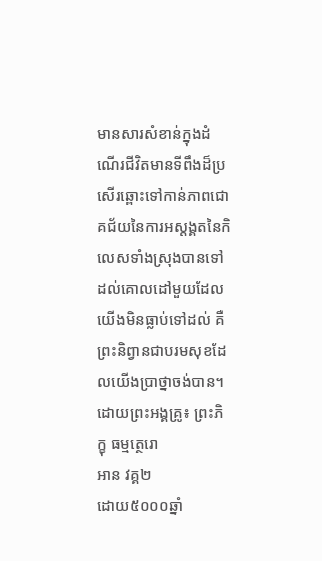មានសារសំខាន់ក្នុងដំណេីរជីវិតមានទីពឹងដ៏ប្រសេីរឆ្ពោះទៅកាន់ភាពជោគជ័យនៃការអស្តង្គតនៃកិលេសទាំងស្រុងបានទៅដល់គោលដៅមួយដែលយេីងមិនធ្លាប់ទៅដល់ គឺព្រះនិព្វានជាបរមសុខដែលយេីងប្រាថ្នាចង់បាន។
ដេាយព្រះអង្គគ្រូ៖ ព្រះភិក្ខុ ធម្មត្ថេរោ
អាន វគ្គ២
ដោយ៥០០០ឆ្នាំ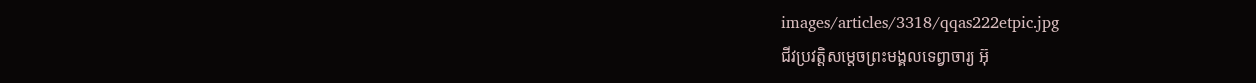images/articles/3318/qqas222etpic.jpg
ជីវប្រវត្តិសម្តេចព្រះមង្គលទេព្វាចារ្យ អ៊ុ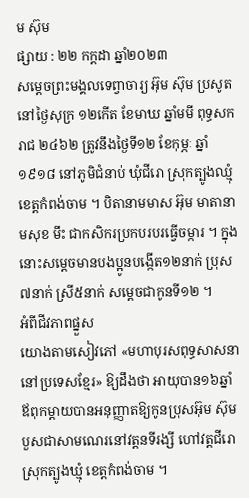ម ស៊ុម
ផ្សាយ : ២២ កក្តដា ឆ្នាំ២០២៣
សម្តេចព្រះមង្គលទេព្វាចារ្យ អ៊ុម ស៊ុម ប្រសូតនៅថ្ងៃសុក្រ ១២កើត ខែមាឃ ឆ្នាំមមី ពុទ្ធសករាជ ២៤៦២ ត្រូវនឹងថ្ងៃទី១២ ខែកុម្ភៈ ឆ្នាំ១៩១៨ នៅភូមិជំនាប់ ឃុំជីរោ ស្រុកត្បូងឈ្មុំ ខេត្តកំពង់ចាម ។ បិតានាមមាស អ៊ុម មាតានាមសុខ មឹះ ជាកសិករប្រកបរបរធ្វើចម្ការ ។ ក្នុងនោះសម្តេចមានបងប្អូនបង្កើត១២នាក់ ប្រុស៧នាក់ ស្រី៥នាក់ សម្តេចជាកូនទី១២ ។
អំពីជីវភាពផ្នួស
យោងតាមសៀវភៅ «មហាបុរសពុទ្ធសាសនានៅប្រទេសខ្មែរ» ឱ្យដឹងថា អាយុបាន១៦ឆ្នាំ ឪពុកម្តាយបានអនុញ្ញាតឱ្យកូនប្រុសអ៊ុម ស៊ុម បួសជាសាមណេរនៅវត្តនទីរង្សី ហៅវត្តជីរោ ស្រុកត្បូងឃ្មុំ ខេត្តកំពង់ចាម ។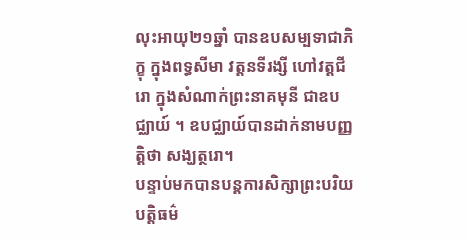លុះអាយុ២១ឆ្នាំ បានឧបសម្បទាជាភិក្ខុ ក្នុងពទ្ធសីមា វត្តនទីរង្សី ហៅវត្តជីរោ ក្នុងសំណាក់ព្រះនាគមុនី ជាឧបជ្ឈាយ៍ ។ ឧបជ្ឈាយ៍បានដាក់នាមបញ្ញត្តិថា សង្ឃត្ថរោ។
បន្ទាប់មកបានបន្តការសិក្សាព្រះបរិយបត្តិធម៌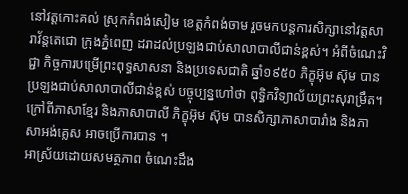នៅវត្តកោះគល់ ស្រុកកំពង់សៀម ខេត្តកំពង់ចាម រួចមកបន្តការសិក្សានៅវត្តសារាវ័ន្តតេជោ ក្រុងភ្នំពេញ ដរាដល់ប្រឡងជាប់សាលាបាលីជាន់ខ្ពស់។ អំពីចំណេះវិជ្ជា កិច្ចការបម្រើព្រះពុទ្ធសាសនា និងប្រទេសជាតិ ឆ្នាំ១៩៥០ ភិក្ខុអ៊ុម ស៊ុម បានប្រឡងជាប់សាលាបាលីជាន់ខ្ពស់ បច្ចុប្បន្នហៅថា ពុទ្ធិកវិទ្យាល័យព្រះសុរាម្រឹត។ ក្រៅពីភាសាខ្មែរ និងភាសាបាលី ភិក្ខុអ៊ុម ស៊ុម បានសិក្សាភាសាបារាំង និងភាសាអង់គ្លេស អាចប្រើការបាន ។
អាស្រ័យដោយសមត្ថភាព ចំណេះដឹង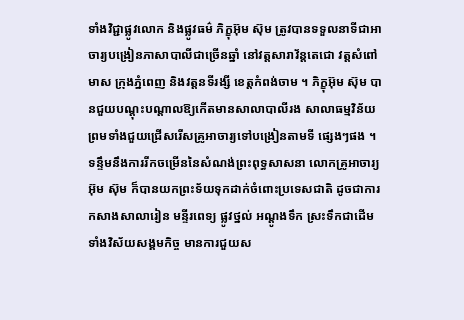ទាំងវិជ្ជាផ្លូវលោក និងផ្លូវធម៌ ភិក្ខុអ៊ុម ស៊ុម ត្រូវបានទទួលនាទីជាអាចារ្យបង្រៀនភាសាបាលីជាច្រើនឆ្នាំ នៅវត្តសារាវ័ន្តតេជោ វត្តសំពៅមាស ក្រុងភ្នំពេញ និងវត្តនទីរង្សី ខេត្តកំពង់ចាម ។ ភិក្ខុអ៊ុម ស៊ុម បានជួយបណ្តុះបណ្តាលឱ្យកើតមានសាលាបាលីរង សាលាធម្មវិន័យ ព្រមទាំងជួយជ្រើសរើសគ្រូអាចារ្យទៅបង្រៀនតាមទី ផ្សេងៗផង ។
ទន្ទឹមនឹងការរីកចម្រើននៃសំណង់ព្រះពុទ្ធសាសនា លោកគ្រូអាចារ្យអ៊ុម ស៊ុម ក៏បានយកព្រះទ័យទុកដាក់ចំពោះប្រទេសជាតិ ដូចជាការកសាងសាលារៀន មន្ទីរពេទ្យ ផ្លូវថ្នល់ អណ្តូងទឹក ស្រះទឹកជាដើម ទាំងវិស័យសង្គមកិច្ច មានការជួយស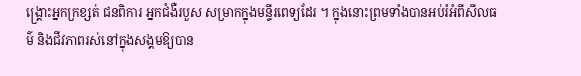ង្គ្រោះអ្នកក្រខ្សត់ ជនពិការ អ្នកជំងឺរបួស សម្រាកក្នុងមន្ទីរពេទ្យដែរ ។ ក្នុងនោះព្រមទាំងបានអប់រំអំពីសីលធម៌ និងជីវភាពរស់នៅក្នុងសង្គមឱ្យបាន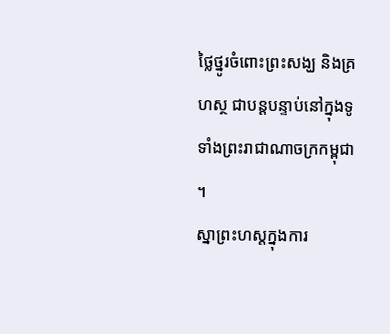ថ្លៃថ្នូរចំពោះព្រះសង្ឃ និងគ្រហស្ថ ជាបន្តបន្ទាប់នៅក្នុងទូទាំងព្រះរាជាណាចក្រកម្ពុជា ។
ស្នាព្រះហស្តក្នុងការ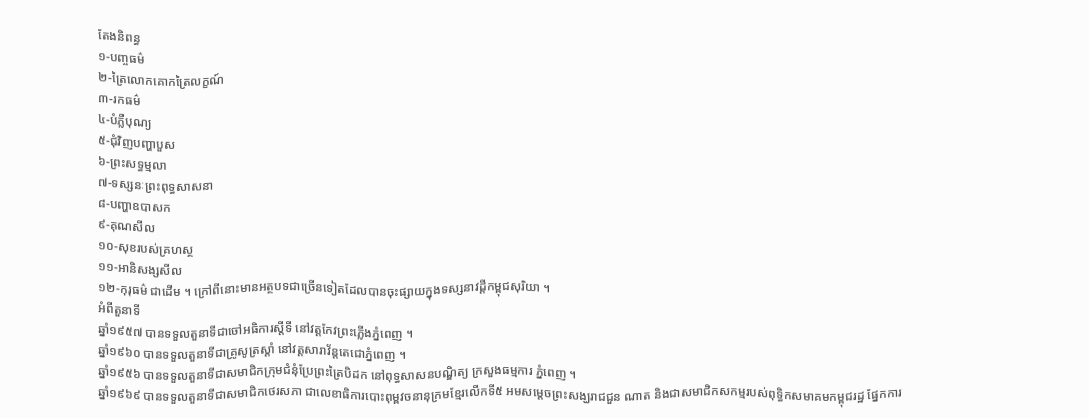តែងនិពន្ធ
១-បញ្ចធម៌
២-ត្រៃលោកគោកត្រៃលក្ខណ៍
៣-រកធម៌
៤-បំភ្លឺបុណ្យ
៥-ជុំវិញបញ្ហាបួស
៦-ព្រះសទ្ធម្មលា
៧-ទស្សនៈព្រះពុទ្ធសាសនា
៨-បញ្ហាឧបាសក
៩-គុណសីល
១០-សុខរបស់គ្រហស្ថ
១១-អានិសង្សសីល
១២-កុរុធម៌ ជាដើម ។ ក្រៅពីនោះមានអត្ថបទជាច្រើនទៀតដែលបានចុះផ្សាយក្នុងទស្សនាវដ្តីកម្ពុជសុរិយា ។
អំពីតួនាទី
ឆ្នាំ១៩៥៧ បានទទួលតួនាទីជាចៅអធិការស្តីទី នៅវត្តកែវព្រះភ្លើងភ្នំពេញ ។
ឆ្នាំ១៩៦០ បានទទួលតួនាទីជាគ្រូសូត្រស្តាំ នៅវត្តសារាវ័ន្តតេជោភ្នំពេញ ។
ឆ្នាំ១៩៥៦ បានទទួលតួនាទីជាសមាជិកក្រុមជំនុំប្រែព្រះត្រៃបិដក នៅពុទ្ធសាសនបណ្ឌិត្យ ក្រសួងធម្មការ ភ្នំពេញ ។
ឆ្នាំ១៩៦៩ បានទទួលតួនាទីជាសមាជិកថេរសភា ជាលេខាធិការបោះពុម្ពវចនានុក្រមខ្មែរលើកទី៥ អមសម្តេចព្រះសង្ឃរាជជួន ណាត និងជាសមាជិកសកម្មរបស់ពុទ្ធិកសមាគមកម្ពុជរដ្ឋ ផ្នែកការ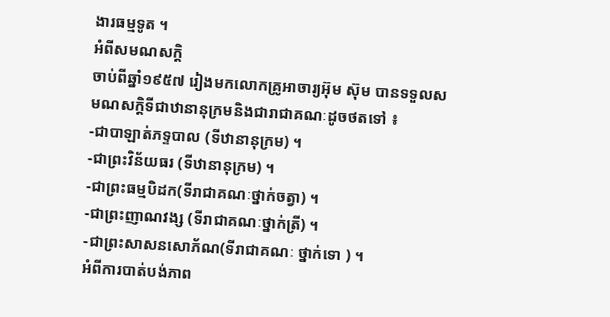ងារធម្មទូត ។
អំពីសមណសក្តិ
ចាប់ពីឆ្នាំ១៩៥៧ រៀងមកលោកគ្រូអាចារ្យអ៊ុម ស៊ុម បានទទួលសមណសក្តិទីជាឋានានុក្រមនិងជារាជាគណៈដូចថតទៅ ៖
-ជាបាឡាត់ភទ្ទបាល (ទីឋានានុក្រម) ។
-ជាព្រះវិន័យធរ (ទីឋានានុក្រម) ។
-ជាព្រះធម្មបិដក(ទីរាជាគណៈថ្នាក់ចត្វា) ។
-ជាព្រះញាណវង្ស (ទីរាជាគណៈថ្នាក់ត្រី) ។
-ជាព្រះសាសនសោភ័ណ(ទីរាជាគណៈ ថ្នាក់ទោ ) ។
អំពីការបាត់បង់ភាព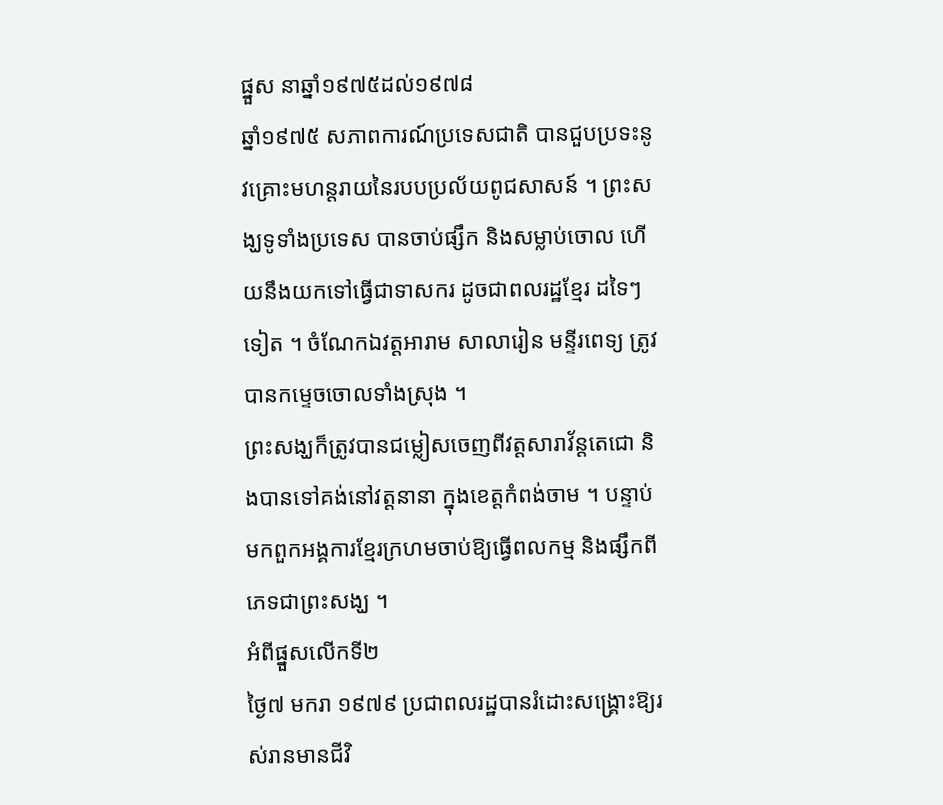ផ្នួស នាឆ្នាំ១៩៧៥ដល់១៩៧៨
ឆ្នាំ១៩៧៥ សភាពការណ៍ប្រទេសជាតិ បានជួបប្រទះនូវគ្រោះមហន្តរាយនៃរបបប្រល័យពូជសាសន៍ ។ ព្រះសង្ឃទូទាំងប្រទេស បានចាប់ផ្សឹក និងសម្លាប់ចោល ហើយនឹងយកទៅធ្វើជាទាសករ ដូចជាពលរដ្ឋខ្មែរ ដទៃៗទៀត ។ ចំណែកឯវត្តអារាម សាលារៀន មន្ទីរពេទ្យ ត្រូវបានកម្ទេចចោលទាំងស្រុង ។
ព្រះសង្ឃក៏ត្រូវបានជម្លៀសចេញពីវត្តសារាវ័ន្តតេជោ និងបានទៅគង់នៅវត្តនានា ក្នុងខេត្តកំពង់ចាម ។ បន្ទាប់មកពួកអង្គការខ្មែរក្រហមចាប់ឱ្យធ្វើពលកម្ម និងផ្សឹកពីភេទជាព្រះសង្ឃ ។
អំពីផ្នួសលើកទី២
ថ្ងៃ៧ មករា ១៩៧៩ ប្រជាពលរដ្ឋបានរំដោះសង្គ្រោះឱ្យរស់រានមានជីវិ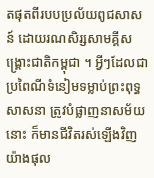តផុតពីរបបប្រល័យពូជសាសន៍ ដោយរណសិរ្សសាមគ្គីសង្គ្រោះជាតិកម្ពុជា ។ អ្វីៗដែលជាប្រពៃណីទំនៀមទម្លាប់ព្រះពុទ្ធសាសនា ត្រូវបំផ្លាញនាសម័យនោះ ក៏មានជីវិតរស់ឡើងវិញយ៉ាងផុល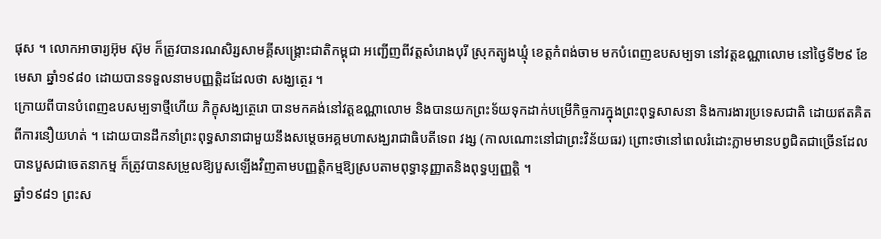ផុស ។ លោកអាចារ្យអ៊ុម ស៊ុម ក៏ត្រូវបានរណសិរ្សសាមគ្គីសង្គ្រោះជាតិកម្ពុជា អញ្ជើញពីវត្តសំរោងបុរី ស្រុកត្បូងឃ្មុំ ខេត្តកំពង់ចាម មកបំពេញឧបសម្បទា នៅវត្តឧណ្ណាលោម នៅថ្ងៃទី២៩ ខែមេសា ឆ្នាំ១៩៨០ ដោយបានទទួលនាមបញ្ញត្តិដដែលថា សង្ឃត្ថេរ ។
ក្រោយពីបានបំពេញឧបសម្បទាថ្មីហើយ ភិក្ខុសង្ឃត្ថេរោ បានមកគង់នៅវត្តឧណ្ណាលោម និងបានយកព្រះទ័យទុកដាក់បម្រើកិច្ចការក្នុងព្រះពុទ្ធសាសនា និងការងារប្រទេសជាតិ ដោយឥតគិតពីការនឿយហត់ ។ ដោយបានដឹកនាំព្រះពុទ្ធសានាជាមួយនឹងសម្តេចអគ្គមហាសង្ឃរាជាធិបតីទេព វង្ស (កាលណោះនៅជាព្រះវិន័យធរ) ព្រោះថានៅពេលរំដោះភ្លាមមានបព្វជិតជាច្រើនដែលបានបួសជាចេតនាកម្ម ក៏ត្រូវបានសម្រួលឱ្យបួសឡើងវិញតាមបញ្ញត្តិកម្មឱ្យស្របតាមពុទ្ធានុញ្ញាតនិងពុទ្ធប្បញ្ញត្តិ ។
ឆ្នាំ១៩៨១ ព្រះស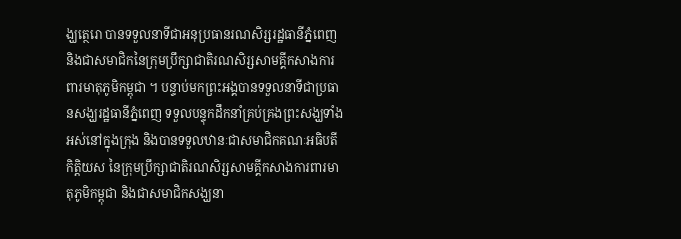ង្ឃត្ថេរោ បានទទួលនាទីជាអនុប្រធានរណសិរ្សរដ្ឋធានីភ្នំពេញ និងជាសមាជិកនៃក្រុមប្រឹក្សាជាតិរណសិរ្សសាមគ្គីកសាងការពារមាតុភូមិកម្ពុជា ។ បន្ទាប់មកព្រះអង្គបានទទួលនាទីជាប្រធានសង្ឃរដ្ឋធានីភ្នំពេញ ទទួលបន្ទុកដឹកនាំគ្រប់គ្រងព្រះសង្ឃទាំងអស់នៅក្នុងក្រុង និងបានទទួលឋានៈជាសមាជិកគណៈអធិបតីកិត្តិយស នៃក្រុមប្រឹក្សាជាតិរណសិរ្សសាមគ្គីកសាងការពារមាតុភូមិកម្ពុជា និងជាសមាជិកសង្ឃនា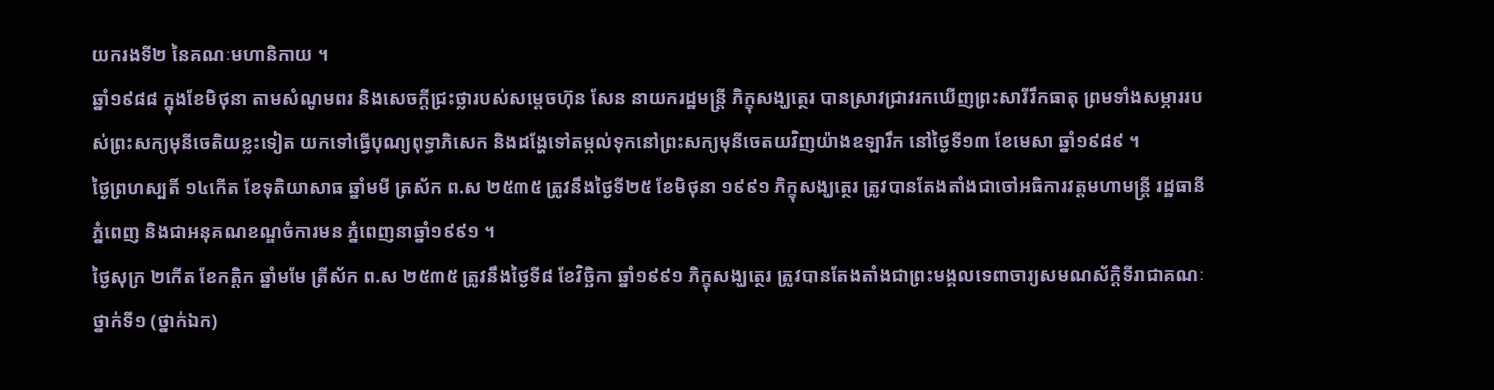យករងទី២ នៃគណៈមហានិកាយ ។
ឆ្នាំ១៩៨៨ ក្នុងខែមិថុនា តាមសំណូមពរ និងសេចក្តីជ្រះថ្លារបស់សម្តេចហ៊ុន សែន នាយករដ្ឋមន្ត្រី ភិក្ខុសង្ឃត្ថេរ បានស្រាវជ្រាវរកឃើញព្រះសារីរឹកធាតុ ព្រមទាំងសម្ភាររបស់ព្រះសក្យមុនីចេតិយខ្លះទៀត យកទៅធ្វើបុណ្យពុទ្ធាភិសេក និងដង្ហែទៅតម្កល់ទុកនៅព្រះសក្យមុនីចេតយវិញយ៉ាងឧឡារឹក នៅថ្ងៃទី១៣ ខែមេសា ឆ្នាំ១៩៨៩ ។
ថ្ងៃព្រហស្បតិ៍ ១៤កើត ខែទុតិយាសាធ ឆ្នាំមមី ត្រស័ក ព.ស ២៥៣៥ ត្រូវនឹងថ្ងៃទី២៥ ខែមិថុនា ១៩៩១ ភិក្ខុសង្ឃត្ថេរ ត្រូវបានតែងតាំងជាចៅអធិការវត្តមហាមន្ត្រី រដ្ឋធានីភ្នំពេញ និងជាអនុគណខណ្ឌចំការមន ភ្នំពេញនាឆ្នាំ១៩៩១ ។
ថ្ងៃសុក្រ ២កើត ខែកត្តិក ឆ្នាំមមែ ត្រីស័ក ព.ស ២៥៣៥ ត្រូវនឹងថ្ងៃទី៨ ខែវិច្ឆិកា ឆ្នាំ១៩៩១ ភិក្ខុសង្ឃត្ថេរ ត្រូវបានតែងតាំងជាព្រះមង្គលទេពាចារ្យសមណស័ក្តិទីរាជាគណៈថ្នាក់ទី១ (ថ្នាក់ឯក)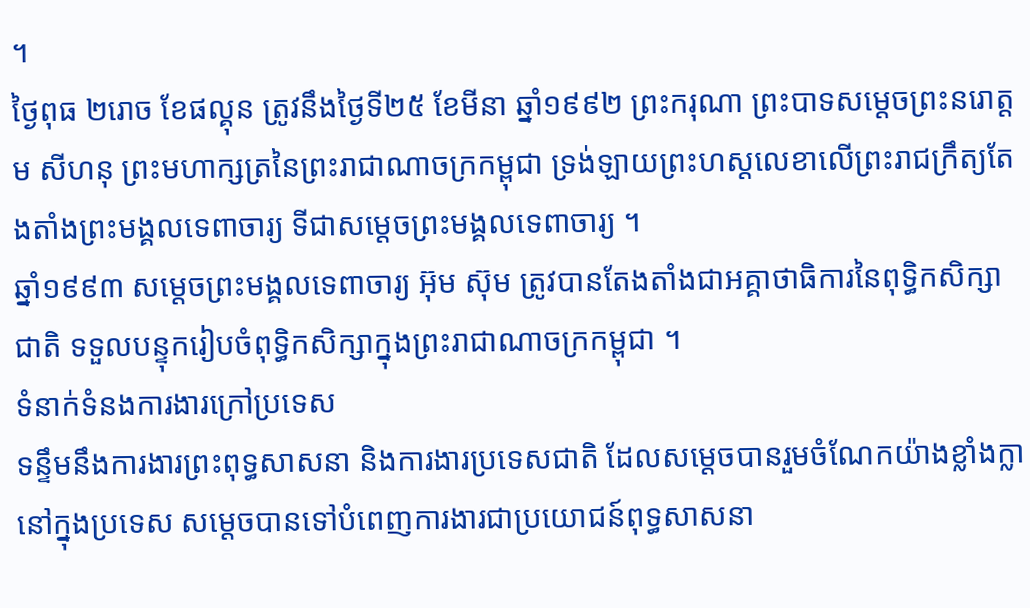។
ថ្ងៃពុធ ២រោច ខែផល្គុន ត្រូវនឹងថ្ងៃទី២៥ ខែមីនា ឆ្នាំ១៩៩២ ព្រះករុណា ព្រះបាទសម្តេចព្រះនរោត្តម សីហនុ ព្រះមហាក្សត្រនៃព្រះរាជាណាចក្រកម្ពុជា ទ្រង់ឡាយព្រះហស្តលេខាលើព្រះរាជក្រឹត្យតែងតាំងព្រះមង្គលទេពាចារ្យ ទីជាសម្តេចព្រះមង្គលទេពាចារ្យ ។
ឆ្នាំ១៩៩៣ សម្តេចព្រះមង្គលទេពាចារ្យ អ៊ុម ស៊ុម ត្រូវបានតែងតាំងជាអគ្គាថាធិការនៃពុទ្ធិកសិក្សាជាតិ ទទួលបន្ទុករៀបចំពុទ្ធិកសិក្សាក្នុងព្រះរាជាណាចក្រកម្ពុជា ។
ទំនាក់ទំនងការងារក្រៅប្រទេស
ទន្ទឹមនឹងការងារព្រះពុទ្ធសាសនា និងការងារប្រទេសជាតិ ដែលសម្តេចបានរួមចំណែកយ៉ាងខ្លាំងក្លានៅក្នុងប្រទេស សម្តេចបានទៅបំពេញការងារជាប្រយោជន៍ពុទ្ធសាសនា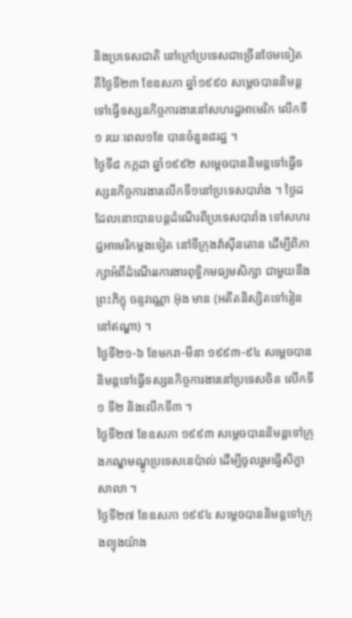និងប្រទេសជាតិ នៅក្រៅប្រទេសជាច្រើនថែមទៀត គឺថ្ងៃទី២៣ ខែឧសភា ឆ្នាំ១៩៩០ សម្តេចបាននិមន្តទៅធ្វើទស្សនកិច្ចការងារនៅសហរដ្ឋអាមេរិក លើកទី១ រយៈពេល១ខែ បានចំនួន៨រដ្ឋ ។
ថ្ងៃទី៨ កក្កដា ឆ្នាំ១៩៩២ សម្តេចបាននិមន្តទៅធ្វើទស្សនកិច្ចការងារលើកទី១នៅប្រទេសបារាំង ។ ថ្ងៃដដែលនោះបានបន្តដំណើរពីប្រទេសបារាំង ទៅសហរដ្ឋអាមេរិកម្តងទៀត នៅទីក្រុងវ៉ាស៊ីនតោន ដើម្បីពិភាក្សាអំពីដំណើររការងារពុទ្ធិកមធ្យមសិក្សា ជាមួយនឹងព្រះភិក្ខុ ចន្ទវណ្ណោ អ៊ុង មាន (អតីតនិស្សិតទៅរៀននៅឥណ្ឌា) ។
ថ្ងៃទី២១-៦ ខែមករា-មីនា ១៩៩៣-៩៤ សម្តេចបាននិមន្តទៅធ្វើទស្សនកិច្ចការងារនៅប្រទេសចិន លើកទី១ ទី២ និងលើកទី៣ ។
ថ្ងៃទី២៧ ខែឧសភា ១៩៩៣ សម្តេចបាននិមន្តទៅក្រុងកណ្ឌមណ្ឌូប្រទេសនេប៉ាល់ ដើម្បីចូលរួមធ្វើសិក្ខាសាលា ។
ថ្ងៃទី២៧ ខែឧសភា ១៩៩៤ សម្តេចបាននិមន្តទៅក្រុងព្យុងយ៉ាង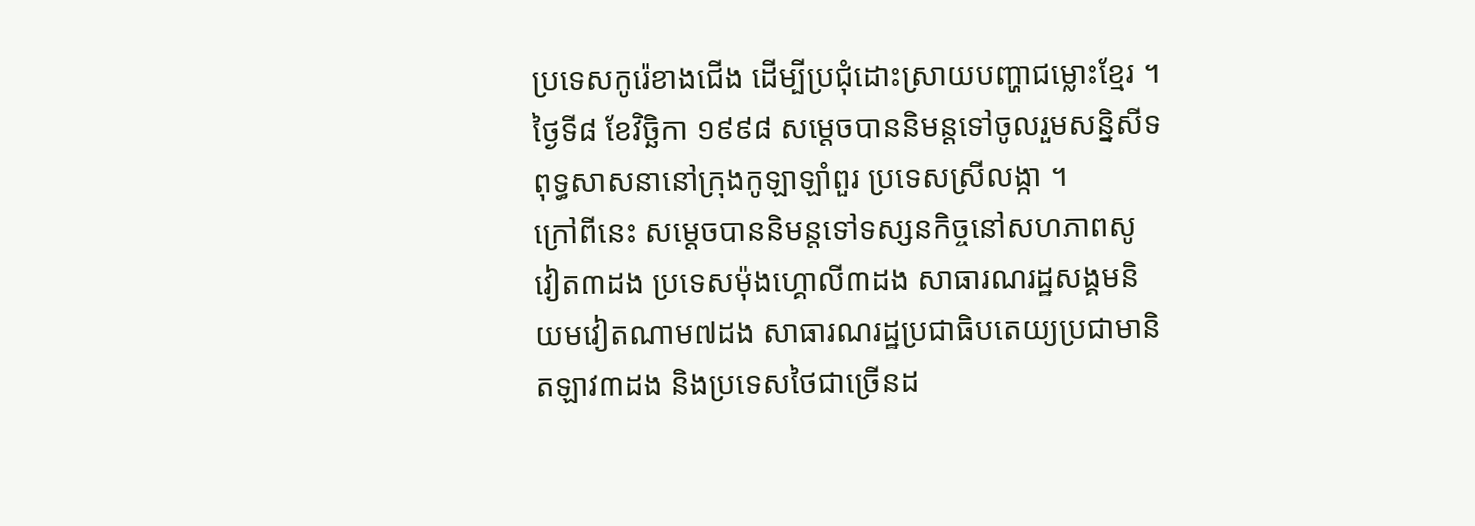ប្រទេសកូរ៉េខាងជើង ដើម្បីប្រជុំដោះស្រាយបញ្ហាជម្លោះខ្មែរ ។
ថ្ងៃទី៨ ខែវិច្ឆិកា ១៩៩៨ សម្តេចបាននិមន្តទៅចូលរួមសន្និសីទពុទ្ធសាសនានៅក្រុងកូឡាឡាំពួរ ប្រទេសស្រីលង្កា ។
ក្រៅពីនេះ សម្តេចបាននិមន្តទៅទស្សនកិច្ចនៅសហភាពសូវៀត៣ដង ប្រទេសម៉ុងហ្គោលី៣ដង សាធារណរដ្ឋសង្គមនិយមវៀតណាម៧ដង សាធារណរដ្ឋប្រជាធិបតេយ្យប្រជាមានិតឡាវ៣ដង និងប្រទេសថៃជាច្រើនដ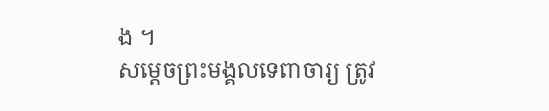ង ។
សម្តេចព្រះមង្គលទេពាចារ្យ ត្រូវ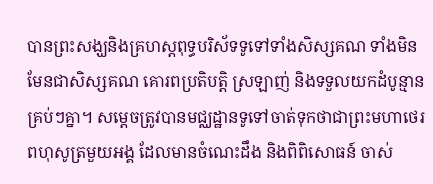បានព្រះសង្ឃនិងគ្រហស្តពុទ្ធបរិស័ទទូទៅទាំងសិស្សគណ ទាំងមិនមែនជាសិស្សគណ គោរពប្រតិបត្តិ ស្រឡាញ់ និងទទួលយកដំបូន្មាន គ្រប់ៗគ្នា។ សម្តេចត្រូវបានមជ្ឈដ្ឋានទូទៅចាត់ទុកថាជាព្រះមហាថេរពហុសូត្រមួយអង្គ ដែលមានចំណេះដឹង និងពិពិសោធន៍ ចាស់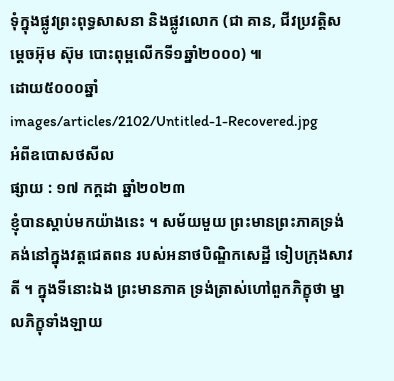ទុំក្នុងផ្លូវព្រះពុទ្ធសាសនា និងផ្លូវលោក (ជា គាន, ជីវប្រវត្តិសម្តេចអ៊ុម ស៊ុម បោះពុម្ពលើកទី១ឆ្នាំ២០០០) ៕
ដោយ៥០០០ឆ្នាំ
images/articles/2102/Untitled-1-Recovered.jpg
អំពីឧបោសថសីល
ផ្សាយ : ១៧ កក្តដា ឆ្នាំ២០២៣
ខ្ញុំបានស្តាប់មកយ៉ាងនេះ ។ សម័យមួយ ព្រះមានព្រះភាគទ្រង់គង់នៅក្នុងវត្តជេតពន របស់អនាថបិណ្ឌិកសេដ្ឋី ទៀបក្រុងសាវតី ។ ក្នុងទីនោះឯង ព្រះមានភាគ ទ្រង់ត្រាស់ហៅពួកភិក្ខុថា ម្នាលភិក្ខុទាំងឡាយ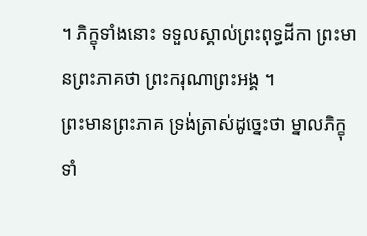។ ភិក្ខុទាំងនោះ ទទួលស្គាល់ព្រះពុទ្ធដីកា ព្រះមានព្រះភាគថា ព្រះករុណាព្រះអង្គ ។
ព្រះមានព្រះភាគ ទ្រង់ត្រាស់ដូច្នេះថា ម្នាលភិក្ខុទាំ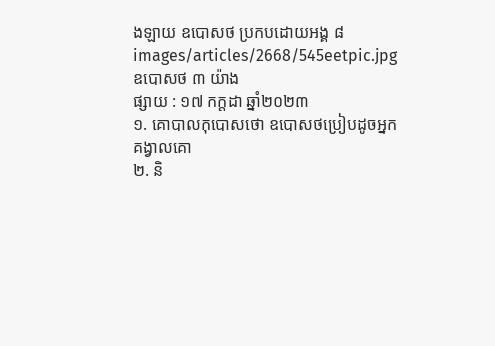ងឡាយ ឧបោសថ ប្រកបដោយអង្គ ៨
images/articles/2668/545eetpic.jpg
ឧបោសថ ៣ យ៉ាង
ផ្សាយ : ១៧ កក្តដា ឆ្នាំ២០២៣
១. គោបាលកុបោសថោ ឧបោសថប្រៀបដូចអ្នកគង្វាលគោ
២. និ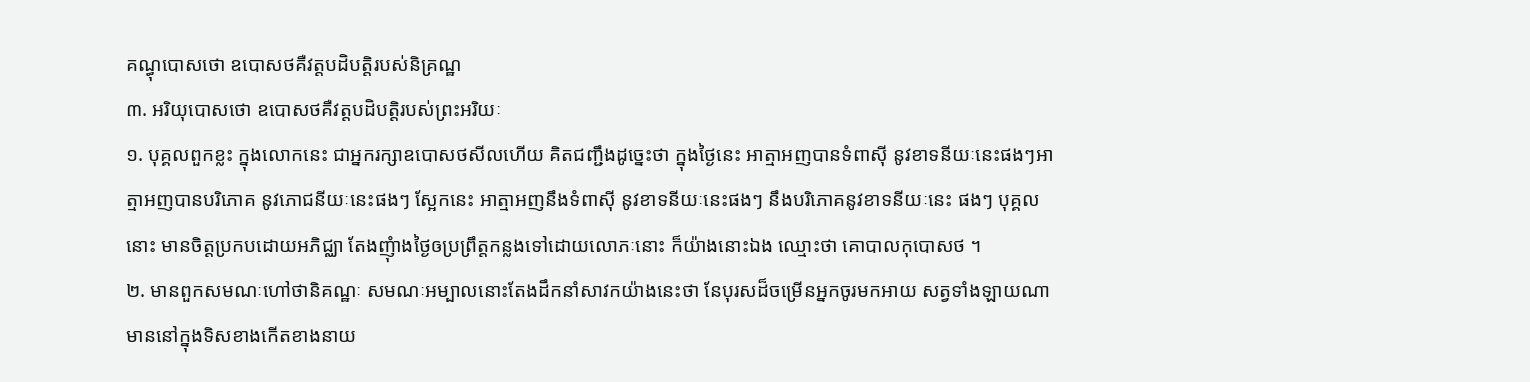គណ្ធុបោសថោ ឧបោសថគឺវត្តបដិបត្តិរបស់និគ្រណ្ឋ
៣. អរិយុបោសថោ ឧបោសថគឺវត្តបដិបត្តិរបស់ព្រះអរិយៈ
១. បុគ្គលពួកខ្លះ ក្នុងលោកនេះ ជាអ្នករក្សាឧបោសថសីលហើយ គិតជញ្ជឹងដូច្នេះថា ក្នុងថ្ងៃនេះ អាត្មាអញបានទំពាស៊ី នូវខាទនីយៈនេះផងៗអាត្មាអញបានបរិភោគ នូវភោជនីយៈនេះផងៗ ស្អែកនេះ អាត្មាអញនឹងទំពាស៊ី នូវខាទនីយៈនេះផងៗ នឹងបរិភោគនូវខាទនីយៈនេះ ផងៗ បុគ្គលនោះ មានចិត្តប្រកបដោយអភិជ្ឈា តែងញុំាងថ្ងៃឲប្រព្រឹត្តកន្លងទៅដោយលោភៈនោះ ក៏យ៉ាងនោះឯង ឈ្មោះថា គោបាលកុបោសថ ។
២. មានពួកសមណៈហៅថានិគណ្ឋៈ សមណៈអម្បាលនោះតែងដឹកនាំសាវកយ៉ាងនេះថា នែបុរសដ៏ចម្រើនអ្នកចូរមកអាយ សត្វទាំងឡាយណា មាននៅក្នុងទិសខាងកើតខាងនាយ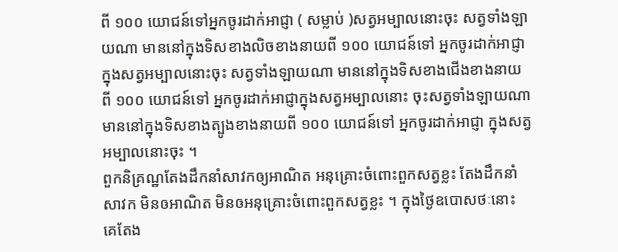ពី ១០០ យោជន៍ទៅអ្នកចូរដាក់អាជ្ញា ( សម្លាប់ )សត្វអម្បាលនោះចុះ សត្វទាំងឡាយណា មាននៅក្នុងទិសខាងលិចខាងនាយពី ១០០ យោជន៍ទៅ អ្នកចូរដាក់អាជ្ញា ក្នុងសត្វអម្បាលនោះចុះ សត្វទាំងឡាយណា មាននៅក្នុងទិសខាងជើងខាងនាយពី ១០០ យោជន៍ទៅ អ្នកចូរដាក់អាជ្ញាក្នុងសត្វអម្បាលនោះ ចុះសត្វទាំងឡាយណា មាននៅក្នុងទិសខាងត្បូងខាងនាយពី ១០០ យោជន៍ទៅ អ្នកចូរដាក់អាជ្ញា ក្នុងសត្វអម្បាលនោះចុះ ។
ពួកនិគ្រណ្ឋតែងដឹកនាំសាវកឲ្យអាណិត អនុគ្រោះចំពោះពួកសត្វខ្លះ តែងដឹកនាំសាវក មិនឲអាណិត មិនឲអនុគ្រោះចំពោះពួកសត្វខ្លះ ។ ក្នុងថ្ងៃឧបោសថៈនោះ គេតែង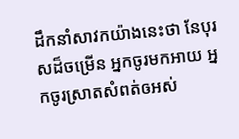ដឹកនាំសាវកយ៉ាងនេះថា នែបុរសដ៏ចម្រើន អ្នកចូរមកអាយ អ្នកចូរស្រាតសំពត់ឲអស់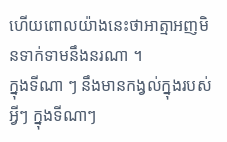ហើយពោលយ៉ាងនេះថាអាត្មាអញមិនទាក់ទាមនឹងនរណា ។
ក្នុងទីណា ៗ នឹងមានកង្វល់ក្នុងរបស់អ្វីៗ ក្នុងទីណាៗ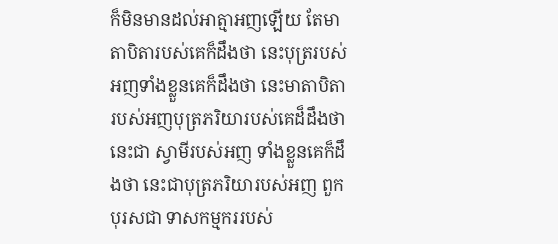ក៏មិនមានដល់អាត្មាអញឡើយ តែមាតាបិតារបស់គេក៏ដឹងថា នេះបុត្ររបស់អញទាំងខ្លួនគេក៏ដឹងថា នេះមាតាបិតារបស់អញបុត្រភរិយារបស់គេដ៏ដឹងថា នេះជា ស្វាមីរបស់អញ ទាំងខ្លួនគេក៏ដឹងថា នេះជាបុត្រភរិយារបស់អញ ពួកបុរសជា ទាសកម្មកររបស់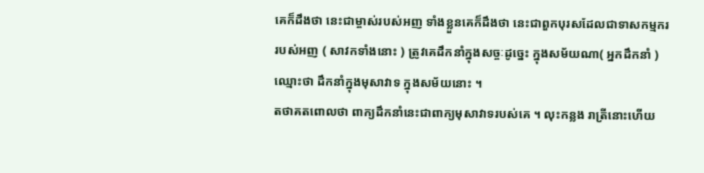គេក៏ដឹងថា នេះជាម្ចាស់របស់អញ ទាំងខ្លួនគេក៏ដឹងថា នេះជាពួកបុរសដែលជាទាសកម្មកររបស់អញ ( សាវកទាំងនោះ ) ត្រូវគេដឹកនាំក្នុងសច្ចៈដូច្នេះ ក្នុងសម័យណា( អ្នកដឹកនាំ ) ឈ្មោះថា ដឹកនាំក្នុងមុសាវាទ ក្នុងសម័យនោះ ។
តថាគតពោលថា ពាក្យដឹកនាំនេះជាពាក្យមុសាវាទរបស់គេ ។ លុះកន្លង រាត្រីនោះហើយ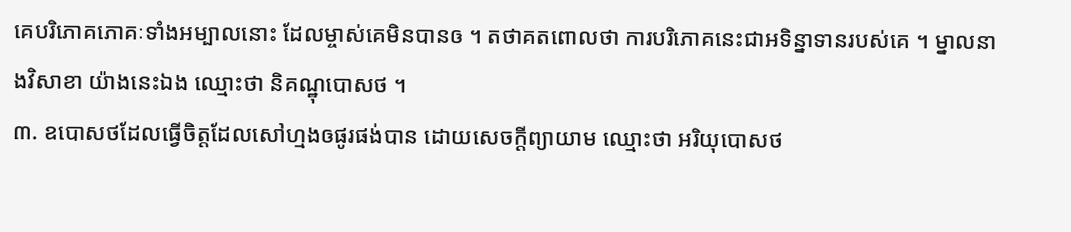គេបរិភោគភោគៈទាំងអម្បាលនោះ ដែលម្ចាស់គេមិនបានឲ ។ តថាគតពោលថា ការបរិភោគនេះជាអទិន្នាទានរបស់គេ ។ ម្នាលនាងវិសាខា យ៉ាងនេះឯង ឈ្មោះថា និគណ្ឋុបោសថ ។
៣. ឧបោសថដែលធ្វើចិត្តដែលសៅហ្មងឲផូរផង់បាន ដោយសេចក្ដីព្យាយាម ឈ្មោះថា អរិយុបោសថ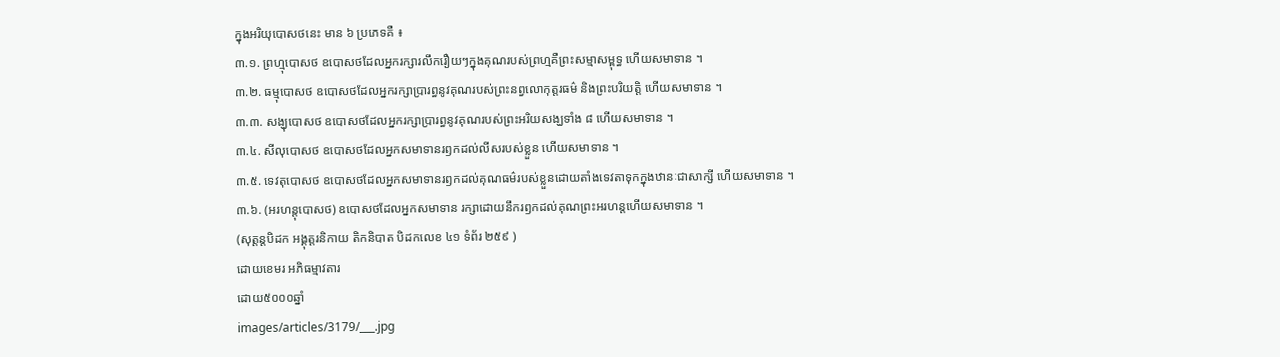ក្នុងអរិយុបោសថនេះ មាន ៦ ប្រភេទគឺ ៖
៣.១. ព្រហ្មុបោសថ ឧបោសថដែលអ្នករក្សារលឹករឿយៗក្នុងគុណរបស់ព្រហ្មគឺព្រះសម្មាសម្ពុទ្ធ ហើយសមាទាន ។
៣.២. ធម្មុបោសថ ឧបោសថដែលអ្នករក្សាប្រារព្ធនូវគុណរបស់ព្រះនព្វលោកុត្តរធម៌ និងព្រះបរិយត្តិ ហើយសមាទាន ។
៣.៣. សង្ឃុបោសថ ឧបោសថដែលអ្នករក្សាប្រារព្ធនូវគុណរបស់ព្រះអរិយសង្ឃទាំង ៨ ហើយសមាទាន ។
៣.៤. សីលុបោសថ ឧបោសថដែលអ្នកសមាទានរឭកដល់លីសរបស់ខ្លួន ហើយសមាទាន ។
៣.៥. ទេវតុបោសថ ឧបោសថដែលអ្នកសមាទានរឭកដល់គុណធម៌របស់ខ្លួនដោយតាំងទេវតាទុកក្នុងឋានៈជាសាក្សី ហើយសមាទាន ។
៣.៦. (អរហន្តុបោសថ) ឧបោសថដែលអ្នកសមាទាន រក្សាដោយនឹករឭកដល់គុណព្រះអរហន្តហើយសមាទាន ។
(សុត្តន្តបិដក អង្គុត្តរនិកាយ តិកនិបាត បិដកលេខ ៤១ ទំព័រ ២៥៩ )
ដោយខេមរ អភិធម្មាវតារ
ដោយ៥០០០ឆ្នាំ
images/articles/3179/___.jpg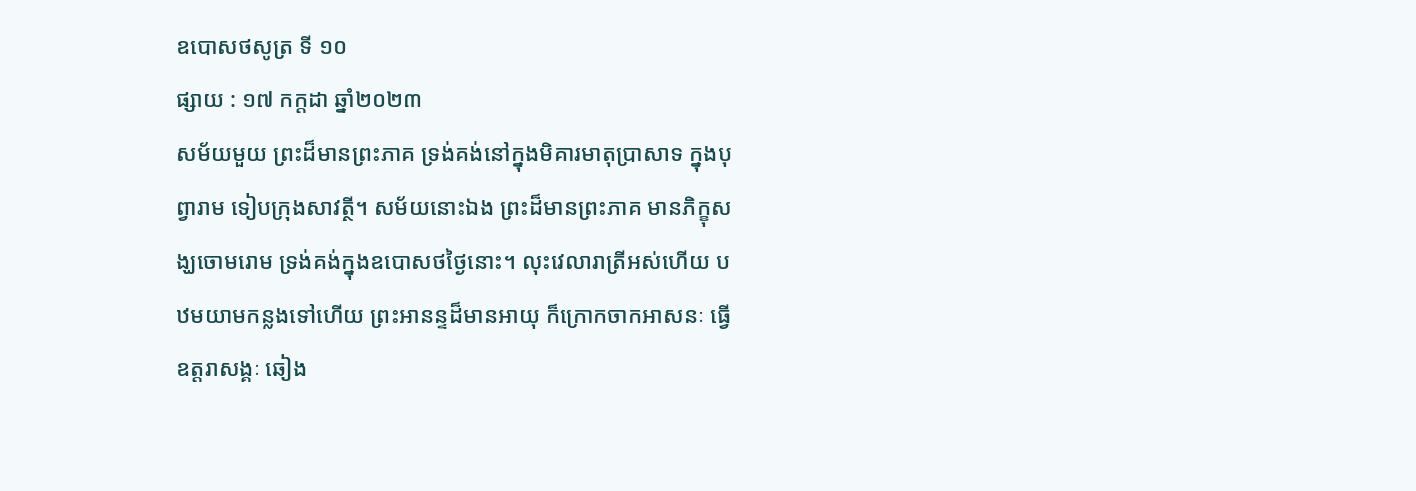ឧបោសថសូត្រ ទី ១០
ផ្សាយ : ១៧ កក្តដា ឆ្នាំ២០២៣
សម័យមួយ ព្រះដ៏មានព្រះភាគ ទ្រង់គង់នៅក្នុងមិគារមាតុប្រាសាទ ក្នុងបុព្វារាម ទៀបក្រុងសាវត្ថី។ សម័យនោះឯង ព្រះដ៏មានព្រះភាគ មានភិក្ខុសង្ឃចោមរោម ទ្រង់គង់ក្នុងឧបោសថថ្ងៃនោះ។ លុះវេលារាត្រីអស់ហើយ បឋមយាមកន្លងទៅហើយ ព្រះអានន្ទដ៏មានអាយុ ក៏ក្រោកចាកអាសនៈ ធ្វើឧត្តរាសង្គៈ ឆៀង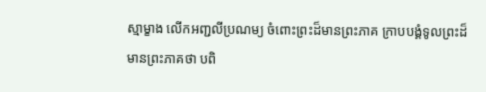ស្មាម្ខាង លើកអញ្ជលីប្រណម្យ ចំពោះព្រះដ៏មានព្រះភាគ ក្រាបបង្គំទូលព្រះដ៏មានព្រះភាគថា បពិ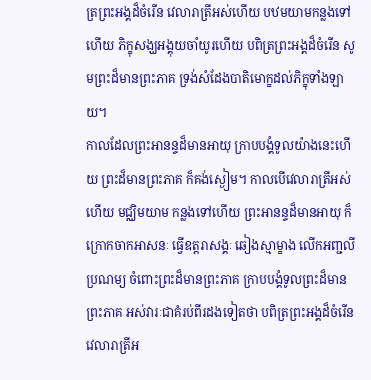ត្រព្រះអង្គដ៏ចំរើន វេលារាត្រីអស់ហើយ បឋមយាមកន្លងទៅហើយ ភិក្ខុសង្ឃអង្គុយចាំយូរហើយ បពិត្រព្រះអង្គដ៏ចំរើន សូមព្រះដ៏មានព្រះភាគ ទ្រង់សំដែងបាតិមោក្ខដល់ភិក្ខុទាំងឡាយ។
កាលដែលព្រះអានន្ទដ៏មានអាយុ ក្រាបបង្គំទូលយ៉ាងនេះហើយ ព្រះដ៏មានព្រះភាគ ក៏គង់ស្ងៀម។ កាលបើវេលារាត្រីអស់ហើយ មជ្ឈិមយាម កន្លងទៅហើយ ព្រះអានន្ទដ៏មានអាយុ ក៏ក្រោកចាកអាសនៈ ធ្វើឧត្តរាសង្គៈ ឆៀងស្មាម្ខាង លើកអញ្ជលីប្រណម្យ ចំពោះព្រះដ៏មានព្រះភាគ ក្រាបបង្គំទូលព្រះដ៏មានព្រះភាគ អស់វារៈជាគំរប់ពីរដងទៀតថា បពិត្រព្រះអង្គដ៏ចំរើន វេលារាត្រីអ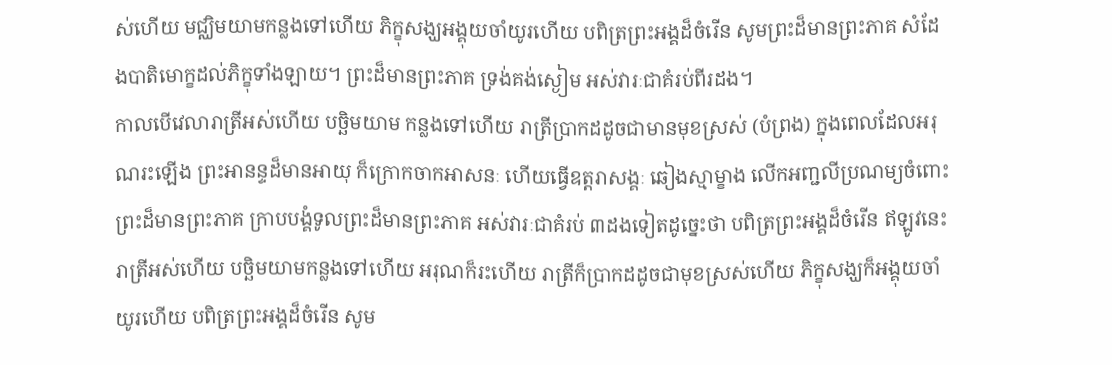ស់ហើយ មជ្ឈិមយាមកន្លងទៅហើយ ភិក្ខុសង្ឃអង្គុយចាំយូរហើយ បពិត្រព្រះអង្គដ៏ចំរើន សូមព្រះដ៏មានព្រះភាគ សំដែងបាតិមោក្ខដល់ភិក្ខុទាំងឡាយ។ ព្រះដ៏មានព្រះភាគ ទ្រង់គង់ស្ងៀម អស់វារៈជាគំរប់ពីរដង។
កាលបើវេលារាត្រីអស់ហើយ បច្ឆិមយាម កន្លងទៅហើយ រាត្រីប្រាកដដូចជាមានមុខស្រស់ (បំព្រង) ក្នុងពេលដែលអរុណរះឡើង ព្រះអានន្ទដ៏មានអាយុ ក៏ក្រោកចាកអាសនៈ ហើយធ្វើឧត្តរាសង្គៈ ឆៀងស្មាម្ខាង លើកអញ្ជលីប្រណម្យចំពោះព្រះដ៏មានព្រះភាគ ក្រាបបង្គំទូលព្រះដ៏មានព្រះភាគ អស់វារៈជាគំរប់ ៣ដងទៀតដូច្នេះថា បពិត្រព្រះអង្គដ៏ចំរើន ឥឡូវនេះ រាត្រីអស់ហើយ បច្ឆិមយាមកន្លងទៅហើយ អរុណក៏រះហើយ រាត្រីក៏ប្រាកដដូចជាមុខស្រស់ហើយ ភិក្ខុសង្ឃក៏អង្គុយចាំយូរហើយ បពិត្រព្រះអង្គដ៏ចំរើន សូម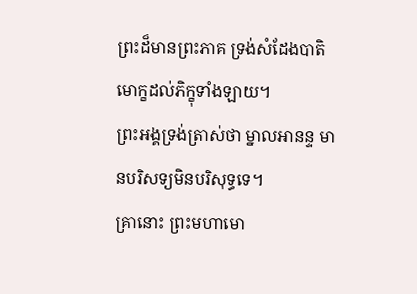ព្រះដ៏មានព្រះភាគ ទ្រង់សំដែងបាតិមោក្ខដល់ភិក្ខុទាំងឡាយ។
ព្រះអង្គទ្រង់ត្រាស់ថា ម្នាលអានន្ទ មានបរិសទ្យមិនបរិសុទ្ធទេ។
គ្រានោះ ព្រះមហាមោ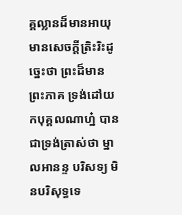គ្គល្លានដ៏មានអាយុ មានសេចក្តីត្រិះរិះដូច្នេះថា ព្រះដ៏មានព្រះភាគ ទ្រង់ដៅយកបុគ្គលណាហ្ន៎ បានជាទ្រង់ត្រាស់ថា ម្នាលអានន្ទ បរិសទ្យ មិនបរិសុទ្ធទេ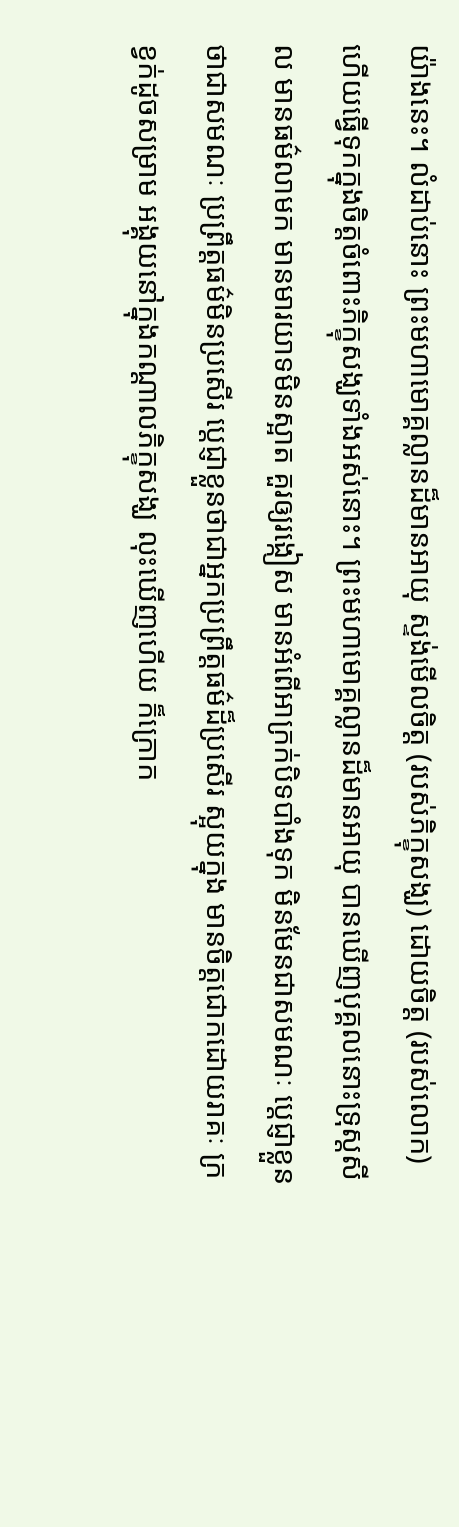យ៉ាងនេះ។ លំដាប់នោះ ព្រះមហាមោគ្គល្លានដ៏មានអាយុ ស្ទង់មើលចិត្ត (របស់ភិក្ខុសង្ឃ) ដោយចិត្ត (របស់លោក) ហើយធ្វើទុកក្នុងចិត្តចំពោះភិក្ខុសង្ឃទាំងអស់នោះ។ ព្រះមហាមោគ្គល្លានដ៏មានអាយុ បានឃើញបុគ្គលនោះទ្រុស្តសីល មានធម៌លាមក មានមារយាទមិនស្អាត គួរឲ្យរង្កៀស មានអំពើអាក្រក់បិទបាំងទុក មិនមែនជាសមណៈ ប្តេជ្ញាខ្លួនថាជាសមណៈ ប្រព្រឹត្តធម៌មិនប្រសើរ ប្តេជ្ញាខ្លួនថាជាអ្នកប្រព្រឹត្តធម៌ដ៏ប្រសើរ ស្អុយក្នុង មានចិត្តជោកដោយរាគៈ ក្រខ្វក់ដូចសម្រាម អង្គុយនៅក្នុងកណ្តាលភិក្ខុសង្ឃ លុះឃើញហើយ ក៏ក្រោក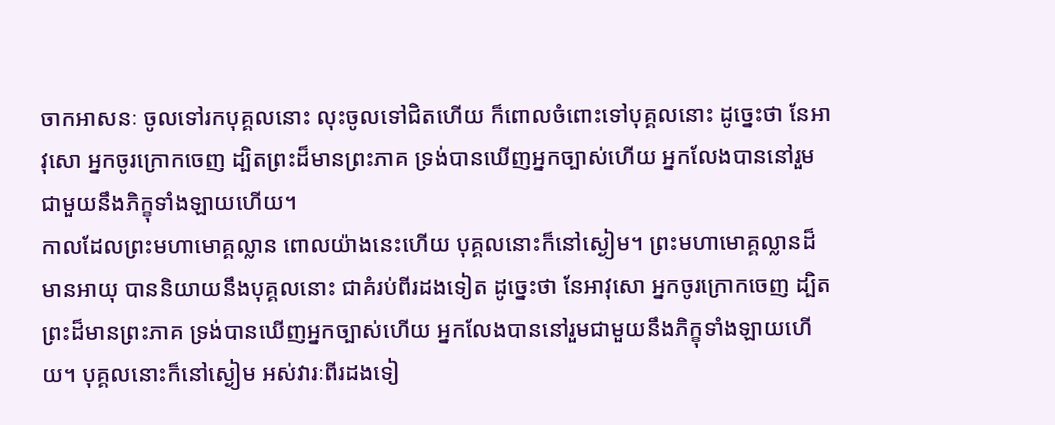ចាកអាសនៈ ចូលទៅរកបុគ្គលនោះ លុះចូលទៅជិតហើយ ក៏ពោលចំពោះទៅបុគ្គលនោះ ដូច្នេះថា នែអាវុសោ អ្នកចូរក្រោកចេញ ដ្បិតព្រះដ៏មានព្រះភាគ ទ្រង់បានឃើញអ្នកច្បាស់ហើយ អ្នកលែងបាននៅរួមជាមួយនឹងភិក្ខុទាំងឡាយហើយ។
កាលដែលព្រះមហាមោគ្គល្លាន ពោលយ៉ាងនេះហើយ បុគ្គលនោះក៏នៅស្ងៀម។ ព្រះមហាមោគ្គល្លានដ៏មានអាយុ បាននិយាយនឹងបុគ្គលនោះ ជាគំរប់ពីរដងទៀត ដូច្នេះថា នែអាវុសោ អ្នកចូរក្រោកចេញ ដ្បិតព្រះដ៏មានព្រះភាគ ទ្រង់បានឃើញអ្នកច្បាស់ហើយ អ្នកលែងបាននៅរួមជាមួយនឹងភិក្ខុទាំងឡាយហើយ។ បុគ្គលនោះក៏នៅស្ងៀម អស់វារៈពីរដងទៀ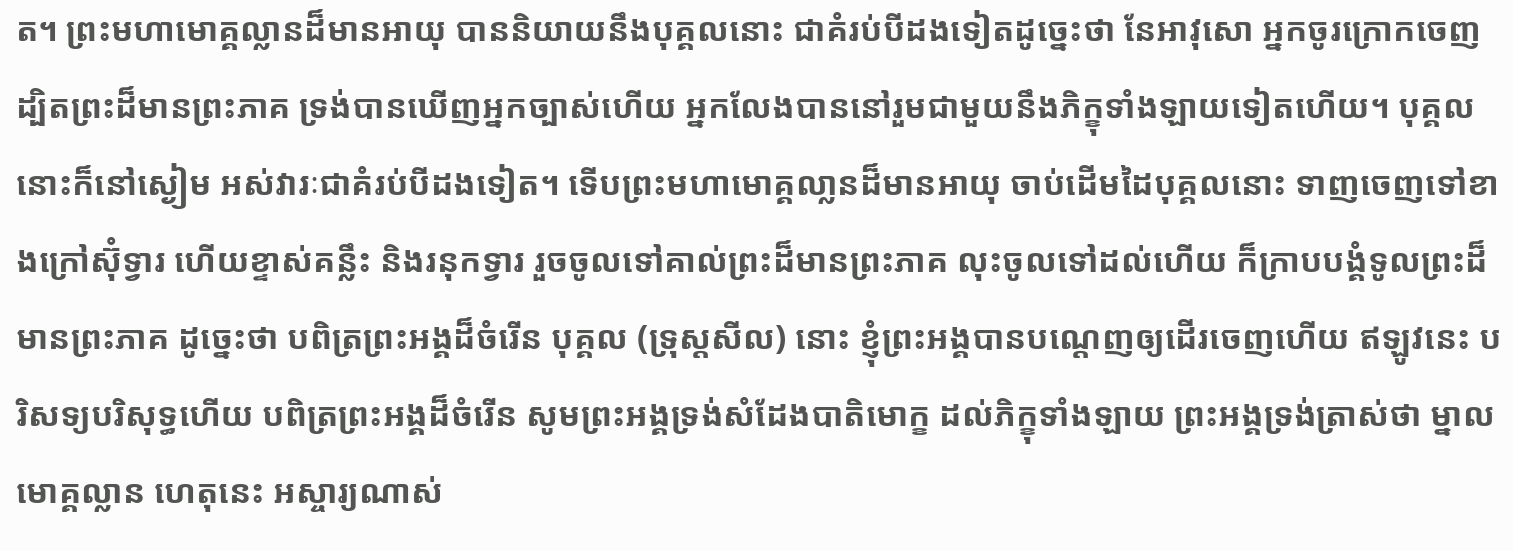ត។ ព្រះមហាមោគ្គល្លានដ៏មានអាយុ បាននិយាយនឹងបុគ្គលនោះ ជាគំរប់បីដងទៀតដូច្នេះថា នែអាវុសោ អ្នកចូរក្រោកចេញ ដ្បិតព្រះដ៏មានព្រះភាគ ទ្រង់បានឃើញអ្នកច្បាស់ហើយ អ្នកលែងបាននៅរួមជាមួយនឹងភិក្ខុទាំងឡាយទៀតហើយ។ បុគ្គលនោះក៏នៅស្ងៀម អស់វារៈជាគំរប់បីដងទៀត។ ទើបព្រះមហាមោគ្គលា្លនដ៏មានអាយុ ចាប់ដើមដៃបុគ្គលនោះ ទាញចេញទៅខាងក្រៅស៊ុំទ្វារ ហើយខ្ទាស់គន្លឹះ និងរនុកទ្វារ រួចចូលទៅគាល់ព្រះដ៏មានព្រះភាគ លុះចូលទៅដល់ហើយ ក៏ក្រាបបង្គំទូលព្រះដ៏មានព្រះភាគ ដូច្នេះថា បពិត្រព្រះអង្គដ៏ចំរើន បុគ្គល (ទ្រុស្តសីល) នោះ ខ្ញុំព្រះអង្គបានបណ្តេញឲ្យដើរចេញហើយ ឥឡូវនេះ បរិសទ្យបរិសុទ្ធហើយ បពិត្រព្រះអង្គដ៏ចំរើន សូមព្រះអង្គទ្រង់សំដែងបាតិមោក្ខ ដល់ភិក្ខុទាំងឡាយ ព្រះអង្គទ្រង់ត្រាស់ថា ម្នាលមោគ្គល្លាន ហេតុនេះ អស្ចារ្យណាស់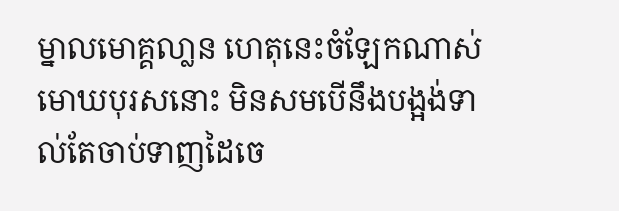ម្នាលមោគ្គលា្លន ហេតុនេះចំឡែកណាស់ មោឃបុរសនោះ មិនសមបើនឹងបង្អង់ទាល់តែចាប់ទាញដៃចេ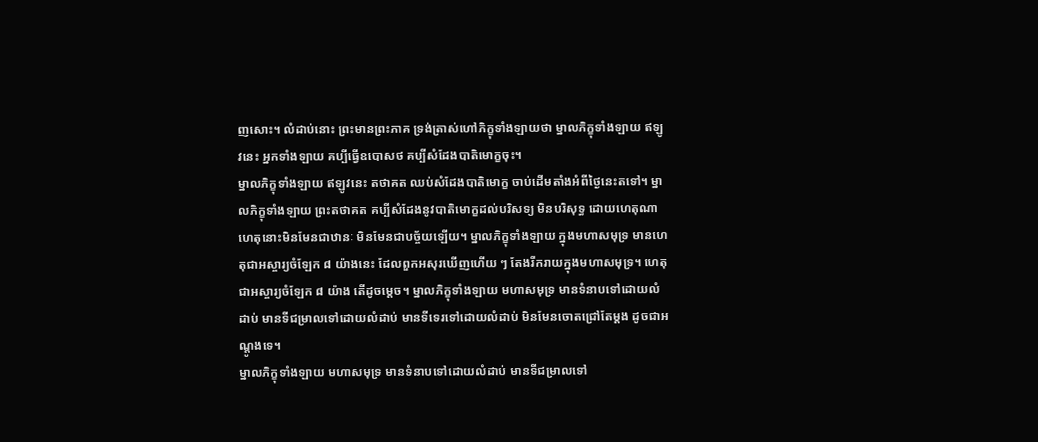ញសោះ។ លំដាប់នោះ ព្រះមានព្រះភាគ ទ្រង់ត្រាស់ហៅភិក្ខុទាំងឡាយថា ម្នាលភិក្ខុទាំងឡាយ ឥឡូវនេះ អ្នកទាំងឡាយ គប្បីធ្វើឧបោសថ គប្បីសំដែងបាតិមោក្ខចុះ។
ម្នាលភិក្ខុទាំងឡាយ ឥឡូវនេះ តថាគត ឈប់សំដែងបាតិមោក្ខ ចាប់ដើមតាំងអំពីថ្ងៃនេះតទៅ។ ម្នាលភិក្ខុទាំងឡាយ ព្រះតថាគត គប្បីសំដែងនូវបាតិមោក្ខដល់បរិសទ្យ មិនបរិសុទ្ធ ដោយហេតុណា ហេតុនោះមិនមែនជាឋានៈ មិនមែនជាបច្ច័យឡើយ។ ម្នាលភិក្ខុទាំងឡាយ ក្នុងមហាសមុទ្រ មានហេតុជាអស្ចារ្យចំឡែក ៨ យ៉ាងនេះ ដែលពួកអសុរឃើញហើយ ៗ តែងរីករាយក្នុងមហាសមុទ្រ។ ហេតុជាអស្ចារ្យចំឡែក ៨ យ៉ាង តើដូចម្តេច។ ម្នាលភិក្ខុទាំងឡាយ មហាសមុទ្រ មានទំនាបទៅដោយលំដាប់ មានទីជម្រាលទៅដោយលំដាប់ មានទីទេរទៅដោយលំដាប់ មិនមែនចោតជ្រៅតែម្តង ដូចជាអណ្តូងទេ។
ម្នាលភិក្ខុទាំងឡាយ មហាសមុទ្រ មានទំនាបទៅដោយលំដាប់ មានទីជម្រាលទៅ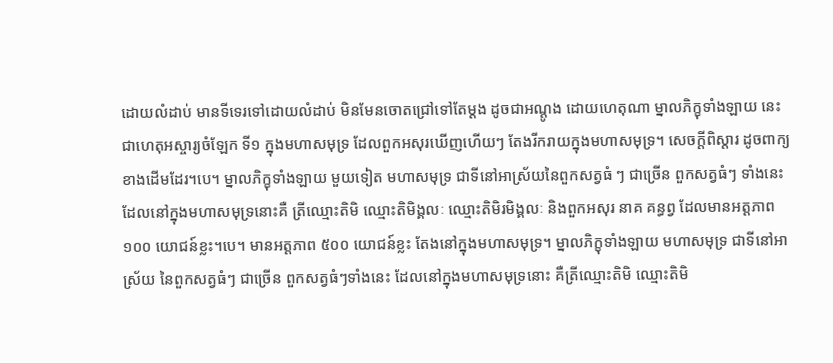ដោយលំដាប់ មានទីទេរទៅដោយលំដាប់ មិនមែនចោតជ្រៅទៅតែម្តង ដូចជាអណ្តូង ដោយហេតុណា ម្នាលភិក្ខុទាំងឡាយ នេះជាហេតុអស្ចារ្យចំឡែក ទី១ ក្នុងមហាសមុទ្រ ដែលពួកអសុរឃើញហើយៗ តែងរីករាយក្នុងមហាសមុទ្រ។ សេចក្តីពិស្តារ ដូចពាក្យខាងដើមដែរ។បេ។ ម្នាលភិក្ខុទាំងឡាយ មួយទៀត មហាសមុទ្រ ជាទីនៅអាស្រ័យនៃពួកសត្វធំ ៗ ជាច្រើន ពួកសត្វធំៗ ទាំងនេះ ដែលនៅក្នុងមហាសមុទ្រនោះគឺ ត្រីឈ្មោះតិមិ ឈ្មោះតិមិង្គលៈ ឈ្មោះតិមិរមិង្គលៈ និងពួកអសុរ នាគ គន្ធព្វ ដែលមានអត្តភាព ១០០ យោជន៍ខ្លះ។បេ។ មានអត្តភាព ៥០០ យោជន៍ខ្លះ តែងនៅក្នុងមហាសមុទ្រ។ ម្នាលភិក្ខុទាំងឡាយ មហាសមុទ្រ ជាទីនៅអាស្រ័យ នៃពួកសត្វធំៗ ជាច្រើន ពួកសត្វធំៗទាំងនេះ ដែលនៅក្នុងមហាសមុទ្រនោះ គឺត្រីឈ្មោះតិមិ ឈ្មោះតិមិ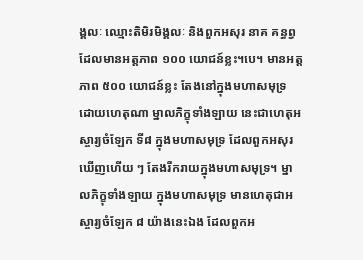ង្គលៈ ឈ្មោះតិមិរមិង្គលៈ និងពួកអសុរ នាគ គន្ធព្វ ដែលមានអត្តភាព ១០០ យោជន៍ខ្លះ។បេ។ មានអត្តភាព ៥០០ យោជន៍ខ្លះ តែងនៅក្នុងមហាសមុទ្រ ដោយហេតុណា ម្នាលភិក្ខុទាំងឡាយ នេះជាហេតុអស្ចារ្យចំឡែក ទី៨ ក្នុងមហាសមុទ្រ ដែលពួកអសុរឃើញហើយ ៗ តែងរីករាយក្នុងមហាសមុទ្រ។ ម្នាលភិក្ខុទាំងឡាយ ក្នុងមហាសមុទ្រ មានហេតុជាអស្ចារ្យចំឡែក ៨ យ៉ាងនេះឯង ដែលពួកអ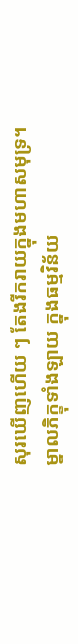សុរឃើញហើយ ៗ តែងរីករាយក្នុងមហាសមុទ្រ។
ម្នាលភិក្ខុទាំងឡាយ ក្នុងធម្មវិន័យ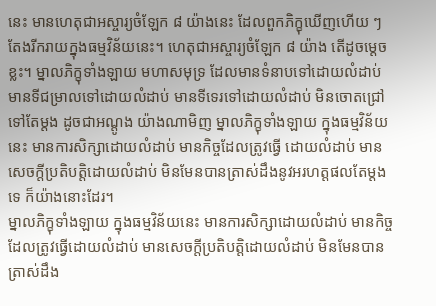នេះ មានហេតុជាអស្ចារ្យចំឡែក ៨ យ៉ាងនេះ ដែលពួកភិក្ខុឃើញហើយ ៗ តែងរីករាយក្នុងធម្មវិន័យនេះ។ ហេតុជាអស្ចារ្យចំឡែក ៨ យ៉ាង តើដូចម្តេចខ្លះ។ ម្នាលភិក្ខុទាំងឡាយ មហាសមុទ្រ ដែលមានទំនាបទៅដោយលំដាប់ មានទីជម្រាលទៅដោយលំដាប់ មានទីទេរទៅដោយលំដាប់ មិនចោតជ្រៅទៅតែម្តង ដូចជាអណ្តូង យ៉ាងណាមិញ ម្នាលភិក្ខុទាំងឡាយ ក្នុងធម្មវិន័យនេះ មានការសិក្សាដោយលំដាប់ មានកិច្ចដែលត្រូវធ្វើ ដោយលំដាប់ មានសេចក្តីប្រតិបត្តិដោយលំដាប់ មិនមែនបានត្រាស់ដឹងនូវអរហត្តផលតែម្តងទេ ក៏យ៉ាងនោះដែរ។
ម្នាលភិក្ខុទាំងឡាយ ក្នុងធម្មវិន័យនេះ មានការសិក្សាដោយលំដាប់ មានកិច្ចដែលត្រូវធ្វើដោយលំដាប់ មានសេចក្តីប្រតិបត្តិដោយលំដាប់ មិនមែនបានត្រាស់ដឹង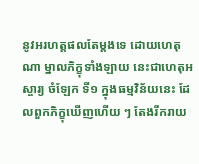នូវអរហត្តផលតែម្តងទេ ដោយហេតុណា ម្នាលភិក្ខុទាំងឡាយ នេះជាហេតុអស្ចារ្យ ចំឡែក ទី១ ក្នុងធម្មវិន័យនេះ ដែលពួកភិក្ខុឃើញហើយ ៗ តែងរីករាយ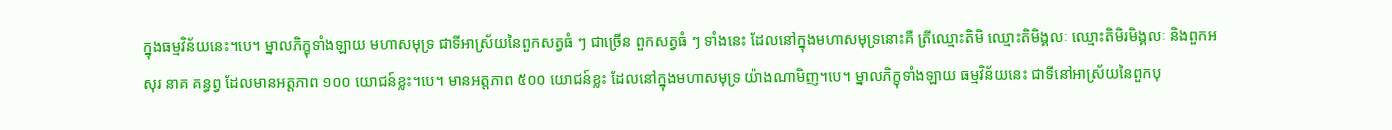ក្នុងធម្មវិន័យនេះ។បេ។ ម្នាលភិក្ខុទាំងឡាយ មហាសមុទ្រ ជាទីអាស្រ័យនៃពួកសត្វធំ ៗ ជាច្រើន ពួកសត្វធំ ៗ ទាំងនេះ ដែលនៅក្នុងមហាសមុទ្រនោះគឺ ត្រីឈ្មោះតិមិ ឈ្មោះតិមិង្គលៈ ឈ្មោះតិមិរមិង្គលៈ និងពួកអសុរ នាគ គន្ធព្វ ដែលមានអត្តភាព ១០០ យោជន៍ខ្លះ។បេ។ មានអត្តភាព ៥០០ យោជន៍ខ្លះ ដែលនៅក្នុងមហាសមុទ្រ យ៉ាងណាមិញ។បេ។ ម្នាលភិក្ខុទាំងឡាយ ធម្មវិន័យនេះ ជាទីនៅអាស្រ័យនៃពួកបុ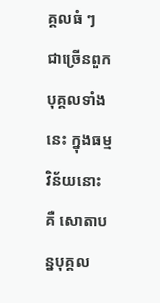គ្គលធំ ៗ ជាច្រើនពួក បុគ្គលទាំងនេះ ក្នុងធម្មវិន័យនោះ គឺ សោតាបន្នបុគ្គល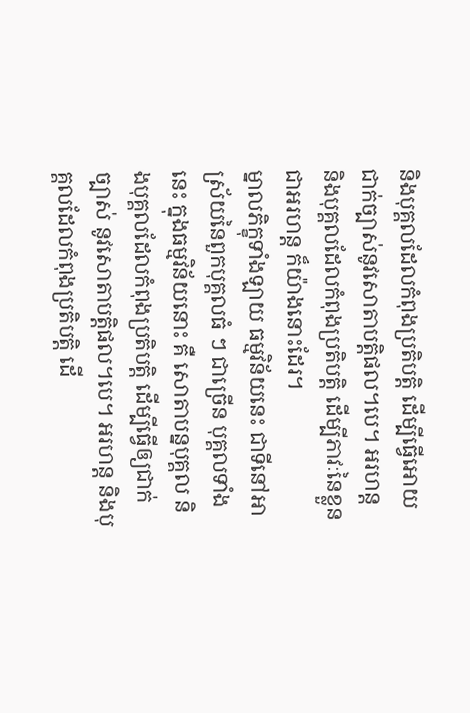និងបុគ្គលដែលកំពុងប្រតិបត្តិ ដើម្បីធ្វើអោយជាក់ច្បាស់នូវសោតាបត្តិផល។បេ។ អរហន្ត និងបុគ្គលដែលកំពុងប្រតិបត្តិ ដើម្បីភាវៈនៃខ្លួនជាអរហន្ត ក៏យ៉ាងនោះដែរ។
ម្នាលភិក្ខុទាំងឡាយ ធម្មវិន័យនេះ ជាទីនៅអាស្រ័យនៃពួកបុគ្គលធំ ៗ ជាច្រើន បុគ្គលទាំងនេះ ក្នុងធម្មវិន័យនោះ គឺ សោតាបន្នបុគ្គល និងបុគ្គលដែលកំពុងប្រតិបត្តិ ដើម្បីធ្វើឲ្យជាក់ច្បាស់ នូវសោតាបត្តិផល។បេ។ អរហន្ត និងបុគ្គលដែលកំពុងប្រតិបត្តិ ដើ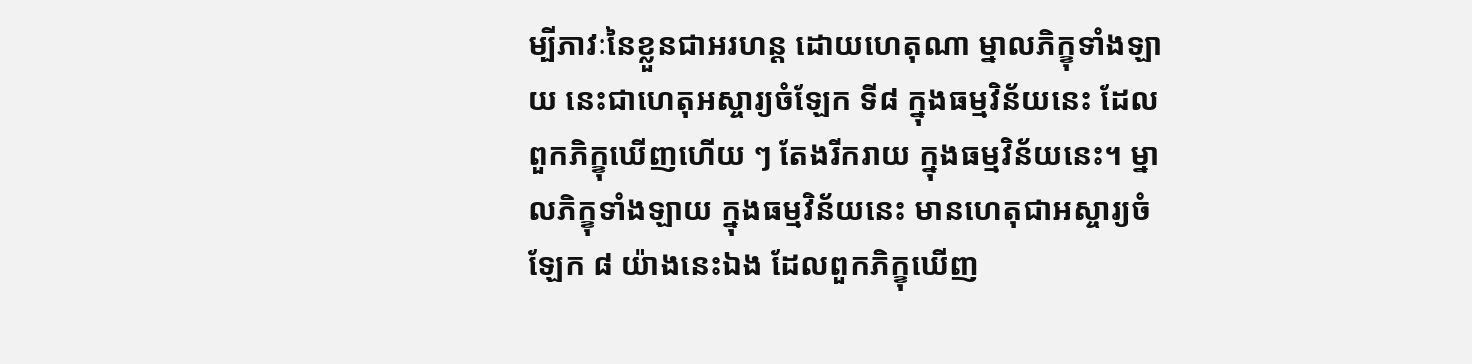ម្បីភាវៈនៃខ្លួនជាអរហន្ត ដោយហេតុណា ម្នាលភិក្ខុទាំងឡាយ នេះជាហេតុអស្ចារ្យចំឡែក ទី៨ ក្នុងធម្មវិន័យនេះ ដែលពួកភិក្ខុឃើញហើយ ៗ តែងរីករាយ ក្នុងធម្មវិន័យនេះ។ ម្នាលភិក្ខុទាំងឡាយ ក្នុងធម្មវិន័យនេះ មានហេតុជាអស្ចារ្យចំឡែក ៨ យ៉ាងនេះឯង ដែលពួកភិក្ខុឃើញ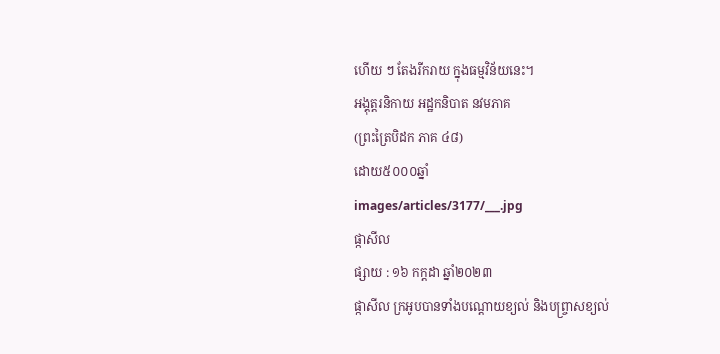ហើយ ៗ តែងរីករាយ ក្នុងធម្មវិន័យនេះ។
អង្គុត្តរនិកាយ អដ្ឋកនិបាត នវមភាគ
(ព្រះត្រៃបិដក ភាគ ៤៨)
ដោយ៥០០០ឆ្នាំ
images/articles/3177/___.jpg
ផ្កាសីល
ផ្សាយ : ១៦ កក្តដា ឆ្នាំ២០២៣
ផ្កាសីល ក្រអូបបានទាំងបណ្តេាយខ្យល់ និងបព្ច្រាសខ្យល់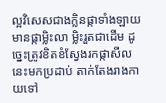ល្អវិសេសជាងក្លិនផ្កាទាំងឡាយ មានផ្កាម្លិះលា ម្លិះរួតជាដេីម ដូច្នេះត្រូវខិតខំស្វែងរកផ្កាសីលនេះមកប្រដាប់ តាក់តែងរាងកាយទៅ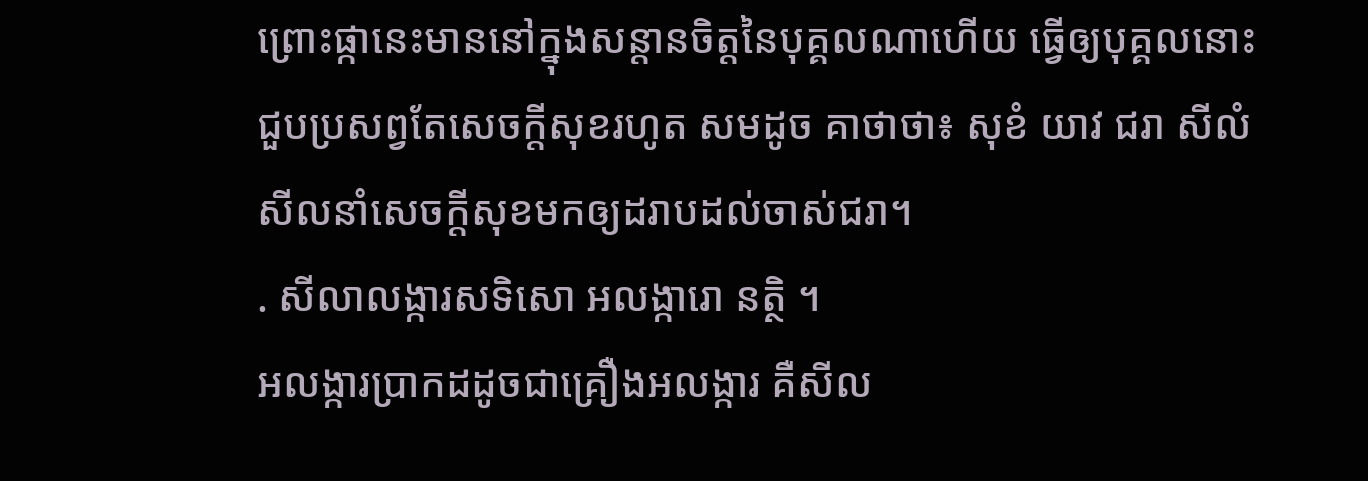ព្រេាះផ្កានេះមាននៅក្នុងសន្តានចិត្តនៃបុគ្គលណាហេីយ ធ្វេីឲ្យបុគ្គលនេាះជួបប្រសព្វតែសេចក្តីសុខរហូត សមដូច គាថាថា៖ សុខំ យាវ ជរា សីលំ សីលនាំសេចក្តីសុខមកឲ្យដរាបដល់ចាស់ជរា។
. សីលាលង្ការសទិសេា អលង្ការេា នត្ថិ ។
អលង្ការប្រាកដដូចជាគ្រឿងអលង្ការ គឺសីល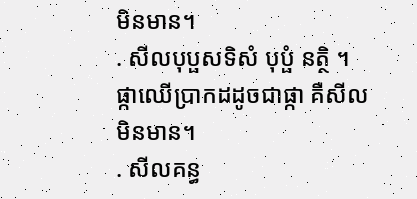មិនមាន។
. សីលបុប្ផសទិសំ បុប្ផំ នត្ថិ ។
ផ្កាឈេីប្រាកដដូចជាផ្កា គឺសីលមិនមាន។
. សីលគន្ធ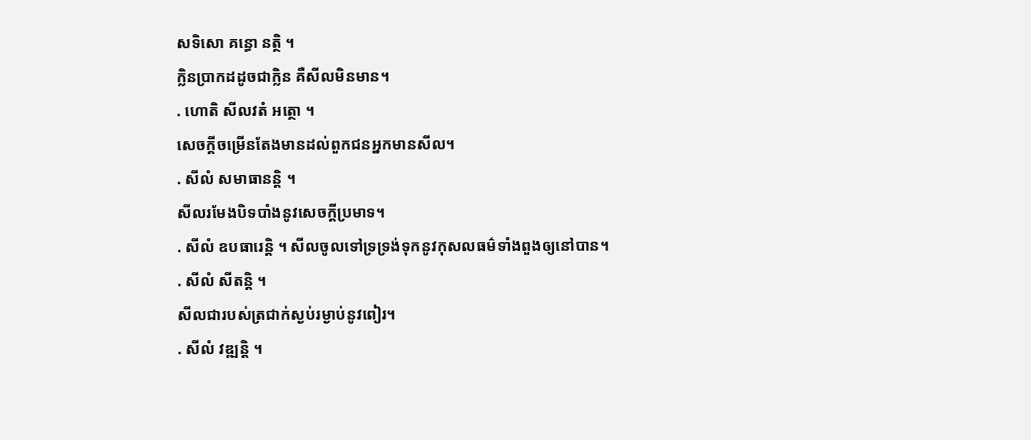សទិសេា គន្ធេា នត្ថិ ។
ក្លិនប្រាកដដូចជាក្លិន គឺសីលមិនមាន។
. ហេាតិ សីលវតំ អត្ថេា ។
សេចក្តីចម្រេីនតែងមានដល់ពួកជនអ្នកមានសីល។
. សីលំ សមាធានន្តិ ។
សីលរមែងបិទបាំងនូវសេចក្តីប្រមាទ។
. សីលំ ឧបធារេន្តិ ។ សីលចូលទៅទ្រទ្រង់ទុកនូវកុសលធម៌ទាំងពួងឲ្យនៅបាន។
. សីលំ សីតន្តិ ។
សីលជារបស់ត្រជាក់ស្ងប់រម្ងាប់នូវពៀរ។
. សីលំ វឌ្ឍន្តិ ។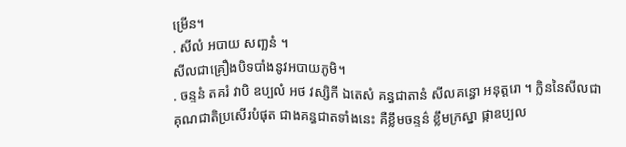ម្រេីន។
. សីលំ អបាយ សពា្ឆនំ ។
សីលជាគ្រឿងបិទបាំងនូវអបាយភូមិ។
. ចន្ទនំ តគរំ វាបិ ឧប្បលំ អថ វស្សិកី ឯតេសំ គន្ធជាតានំ សីលគន្ធេា អនុត្តរេា ។ ក្លិននៃសីលជាគុណជាតិប្រសេីរបំផុត ជាងគន្ធជាតទាំងនេះ គឺខ្លឹមចន្ទន៌ ខ្លឹមក្រស្នា ផ្កាឧប្បល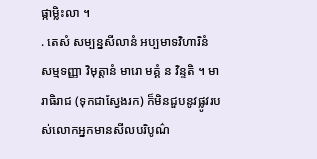ផ្កាម្លិះលា ។
. តេសំ សម្បន្នសីលានំ អប្បមាទវិហារិនំ សម្មទញ្ញា វិមុត្តានំ មារេា មគ្គំ ន វិន្ទតិ ។ មារាធិរាជ (ទុកជាស្វែងរក) ក៏មិនជួបនូវផ្លូវរបស់លេាកអ្នកមានសីលបរិបូណ៌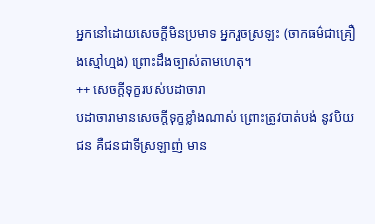អ្នកនៅដេាយសេចក្តីមិនប្រមាទ អ្នករួចស្រឡះ (ចាកធម៌ជាគ្រឿងស្មៅហ្មង) ព្រេាះដឹងច្បាស់តាមហេតុ។
++ សេចក្តីទុក្ខរបស់បដាចារា
បដាចារាមានសេចក្តីទុក្ខខ្លាំងណាស់ ព្រេាះត្រូវបាត់បង់ នូវបិយជន គឺជនជាទីស្រឡាញ់ មាន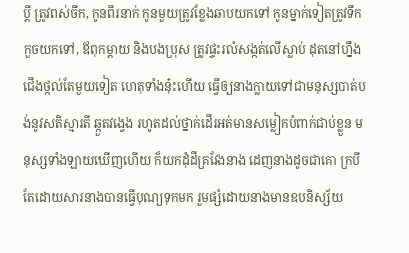ប្តី ត្រូវពស់ចឹក, កូនពីរនាក់ កូនមួយត្រូវខ្លែងឆាបយកទៅ កូនម្នាក់ទៀតត្រូវទឹកកួចយកទៅ, ឪពុកម្តាយ និងបងប្រុស ត្រូវផ្ទះរលំសង្កត់លេីស្លាប់ ដុតនៅហ្នឹងជេីងថ្កល់តែមួយទៀត ហេតុទាំងនុ៎ះហេីយ ធ្វេីឲ្យនាងក្លាយទៅជាមនុស្សបាត់បង់នូវសតិស្មារតី ឆ្កួតវង្វេង រហូតដល់ថ្នាក់ដេីរអត់មានសម្លៀកបំពាក់ជាប់ខ្លួន មនុស្សទាំងឡាយឃេីញហេីយ ក៏យកដុំដីគ្រវែងនាង ដេញនាងដូចជាគេា ក្របី តែដេាយសារនាងបានធ្វេីបុណ្យទុកមក រួមផ្សំដេាយនាងមានឧបនិស្ស័យ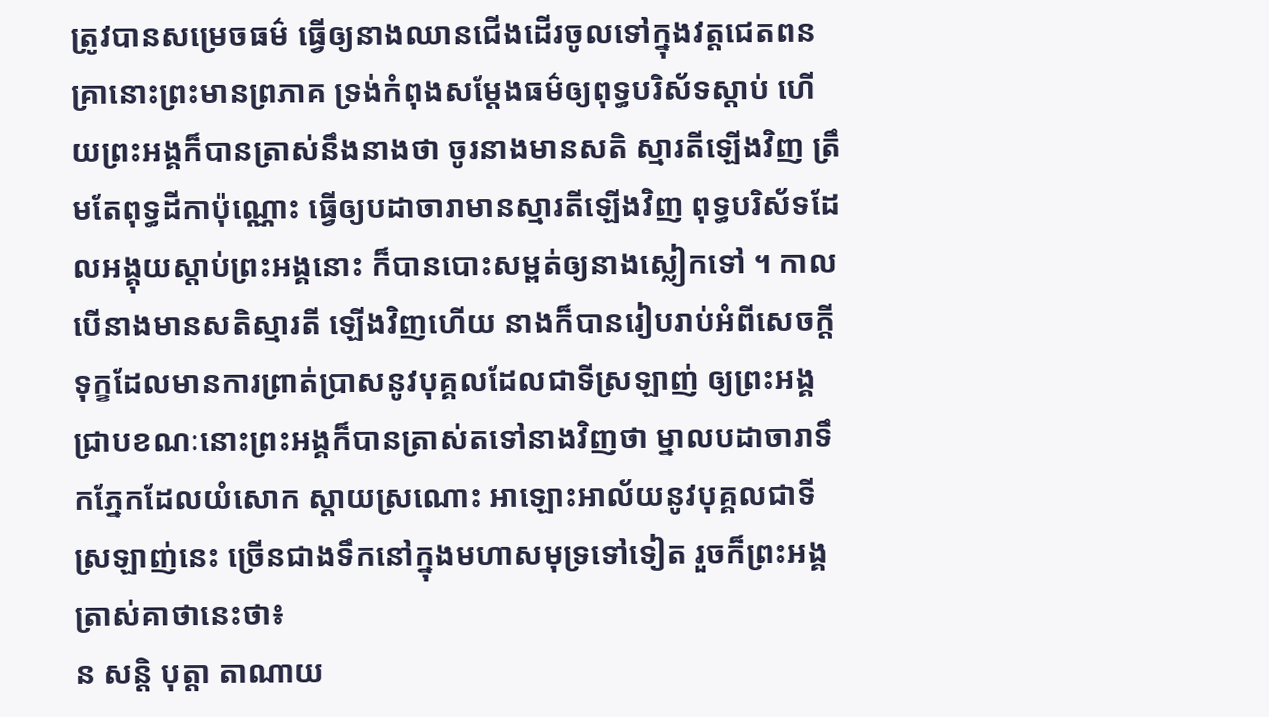ត្រូវបានសម្រេចធម៌ ធ្វេីឲ្យនាងឈានជេីងដេីរចូលទៅក្នុងវត្តជេតពន គ្រានេាះព្រះមានព្រភាគ ទ្រង់កំពុងសម្តែងធម៌ឲ្យពុទ្ធបរិស័ទស្តាប់ ហេីយព្រះអង្គក៏បានត្រាស់នឹងនាងថា ចូរនាងមានសតិ ស្មារតីឡេីងវិញ ត្រឹមតែពុទ្ធដីកាប៉ុណ្ណេាះ ធ្វេីឲ្យបដាចារាមានស្មារតីឡេីងវិញ ពុទ្ធបរិស័ទដែលអង្គុយស្តាប់ព្រះអង្គនេាះ ក៏បានបេាះសម្ពត់ឲ្យនាងស្លៀកទៅ ។ កាលបេីនាងមានសតិស្មារតី ឡេីងវិញហេីយ នាងក៏បានរៀបរាប់អំពីសេចក្តីទុក្ខដែលមានការព្រាត់ប្រាសនូវបុគ្គលដែលជាទីស្រឡាញ់ ឲ្យព្រះអង្គជ្រាបខណៈនេាះព្រះអង្គក៏បានត្រាស់តទៅនាងវិញថា ម្នាលបដាចារាទឹកភ្នែកដែលយំសេាក ស្តាយស្រណេាះ អាឡេាះអាល័យនូវបុគ្គលជាទីស្រឡាញ់នេះ ច្រេីនជាងទឹកនៅក្នុងមហាសមុទ្រទៅទៀត រួចក៏ព្រះអង្គត្រាស់គាថានេះថា៖
ន សន្តិ បុត្តា តាណាយ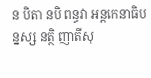ន បិតា នបិ ពន្ធវា អន្តកេនាធិបន្នស្ស នត្ថិ ញាតីសុ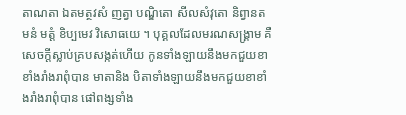តាណតា ឯតមត្ថវសំ ញត្វា បណ្ឌិតេា សីលសំវុតេា និព្វានតមនំ មត្តំ ខិប្បមេវ វិសេាធយេ ។ បុគ្គលដែលមរណសង្គ្រាម គឺសេចក្តីស្លាប់គ្របសង្កត់ហេីយ កូនទាំងឡាយនឹងមកជួយខាខាំងរាំងរាពុំបាន មាតានិង បិតាទាំងឡាយនឹងមកជួយខាខាំងរាំងរាពុំបាន ផៅពង្សទាំង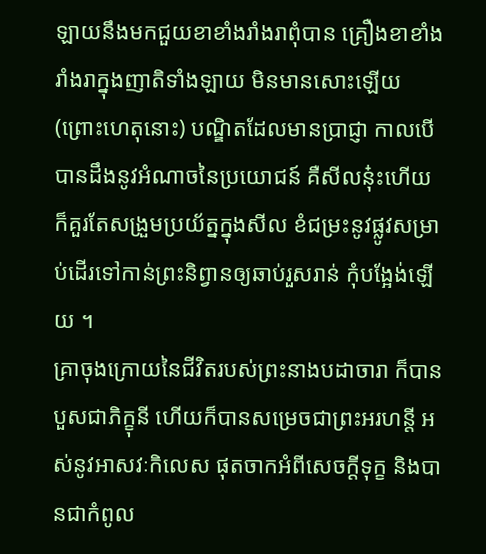ឡាយនឹងមកជួយខាខាំងរាំងរាពុំបាន គ្រឿងខាខាំងរាំងរាក្នុងញាតិទាំងឡាយ មិនមានសេាះឡេីយ (ព្រេាះហេតុនេាះ) បណ្ឌិតដែលមានប្រាជ្ញា កាលបេីបានដឹងនូវអំណាចនៃប្រយេាជន៍ គឺសីលនុ៎ះហេីយ ក៏គួរតែសង្រួមប្រយ័ត្នក្នុងសីល ខំជម្រះនូវផ្លូវសម្រាប់ដេីរទៅកាន់ព្រះនិព្វានឲ្យឆាប់រួសរាន់ កុំបង្អែង់ឡេីយ ។
គ្រាចុងក្រេាយនៃជីវិតរបស់ព្រះនាងបដាចារា ក៏បានបួសជាភិក្ខុនី ហេីយក៏បានសម្រេចជាព្រះអរហន្តី អស់នូវអាសវៈកិលេស ផុតចាកអំពីសេចក្តីទុក្ខ និងបានជាកំពូល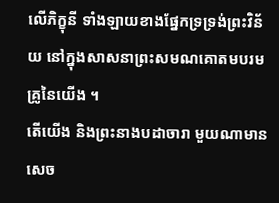លេីភិក្ខុនី ទាំងឡាយខាងផ្នែកទ្រទ្រង់ព្រះវិន័យ នៅក្នុងសាសនាព្រះសមណគេាតមបរមគ្រូនៃយេីង ។
តេីយេីង និងព្រះនាងបដាចារា មួយណាមានសេច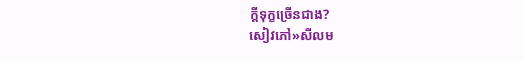ក្តីទុក្ខច្រេីនជាង?
សៀវភៅ»សីលម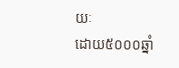យៈ
ដោយ៥០០០ឆ្នាំ